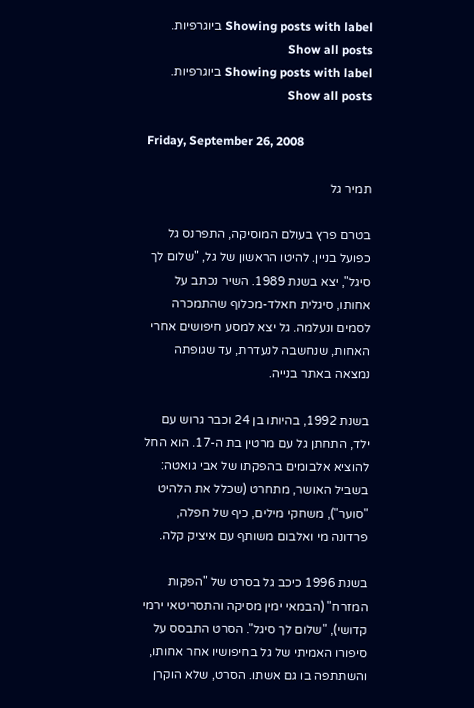Showing posts with label ביוגרפיות. Show all posts
Showing posts with label ביוגרפיות. Show all posts

Friday, September 26, 2008

תמיר גל

בטרם פרץ בעולם המוסיקה, התפרנס גל כפועל בניין. להיטו הראשון של גל, "שלום לך סיגל", יצא בשנת 1989. השיר נכתב על אחותו, סיגלית חאלד-מכלוף שהתמכרה לסמים ונעלמה. גל יצא למסע חיפושים אחרי האחות, שנחשבה לנעדרת, עד שגופתה נמצאה באתר בנייה.

בשנת 1992, בהיותו בן 24 וכבר גרוש עם ילד, התחתן גל עם מרטין בת ה-17. הוא החל להוציא אלבומים בהפקתו של אבי גואטה: בשביל האושר, מתחרט (שכלל את הלהיט "סוער"), משחקי מילים, כיף של חפלה, פרדונה מי ואלבום משותף עם איציק קלה.

בשנת 1996 כיכב גל בסרט של "הפקות המזרח" (הבמאי ימין מסיקה והתסריטאי ירמי קדושי), "שלום לך סיגל". הסרט התבסס על סיפורו האמיתי של גל בחיפושיו אחר אחותו, והשתתפה בו גם אשתו. הסרט, שלא הוקרן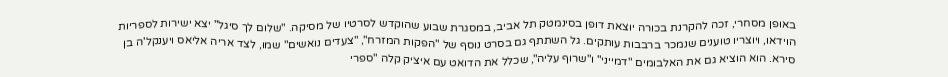באופן מסחרי, זכה להקרנת בכורה יוצאת דופן בסינמטק תל אביב, במסגרת שבוע שהוקדש לסרטיו של מסיקה. "שלום לך סיגל" יצא ישירות לספריות הוידאו, ויוצריו טוענים שנמכר ברבבות עותקים. גל השתתף גם בסרט נוסף של "הפקות המזרח", "צעדים נואשים" שמו, לצד אריה אליאס ויענקל'ה בן סירא. הוא הוציא גם את האלבומים "דמייני" ו"שרוף עליה", שכלל את הדואט עם איציק קלה "ספרי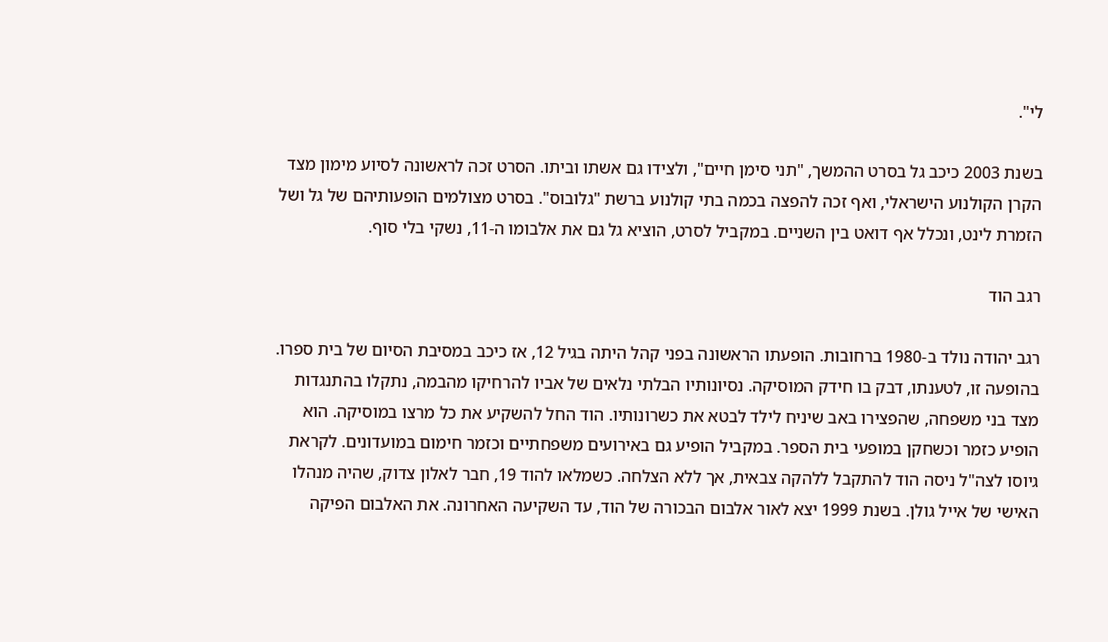לי".

בשנת 2003 כיכב גל בסרט ההמשך, "תני סימן חיים", ולצידו גם אשתו וביתו. הסרט זכה לראשונה לסיוע מימון מצד הקרן הקולנוע הישראלי, ואף זכה להפצה בכמה בתי קולנוע ברשת "גלובוס". בסרט מצולמים הופעותיהם של גל ושל הזמרת לינט, ונכלל אף דואט בין השניים. במקביל לסרט, הוציא גל גם את אלבומו ה-11, נשקי בלי סוף.

רגב הוד

רגב יהודה נולד ב-1980 ברחובות. הופעתו הראשונה בפני קהל היתה בגיל 12, אז כיכב במסיבת הסיום של בית ספרו. בהופעה זו, לטענתו, דבק בו חידק המוסיקה. נסיונותיו הבלתי נלאים של אביו להרחיקו מהבמה, נתקלו בהתנגדות מצד בני משפחה, שהפצירו באב שיניח לילד לבטא את כשרונותיו. הוד החל להשקיע את כל מרצו במוסיקה. הוא הופיע כזמר וכשחקן במופעי בית הספר. במקביל הופיע גם באירועים משפחתיים וכזמר חימום במועדונים. לקראת גיוסו לצה"ל ניסה הוד להתקבל ללהקה צבאית, אך ללא הצלחה. כשמלאו להוד 19, חבר לאלון צדוק, שהיה מנהלו האישי של אייל גולן. בשנת 1999 יצא לאור אלבום הבכורה של הוד, עד השקיעה האחרונה. את האלבום הפיקה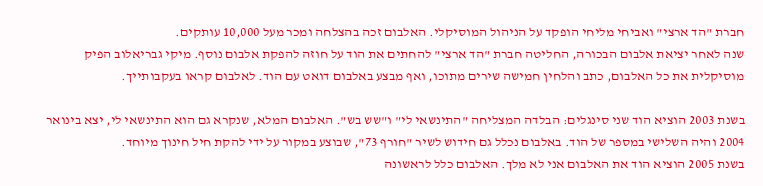חברת "הד ארצי" ואביחי מליחי הופקד על הניהול המוסיקלי. האלבום זכה בהצלחה ומכר מעל 10,000 עותקים.
שנה לאחר יציאת אלבום הבכורה, החליטה חברת "הד ארצי" להחתים את הוד על חוזה להפקת אלבום נוסף. מיקי גבריאלוב הפיק מוסיקלית את כל האלבום, כתב והלחין חמישה שירים מתוכו, ואף מבצע באלבום דואט עם הוד. לאלבום קראו בעקבותייך.

בשנת 2003 הוציא הוד שני סינגלים: הבלדה המצליחה "התינשאי לי" ו"שש בש". האלבום המלא, שנקרא גם הוא התינשאי לי, יצא בינואר 2004 והיה השלישי במספר של הוד. באלבום נכלל גם חידוש לשיר "חורף 73", שבוצע במקור על ידי להקת חיל חינוך מיוחד.
בשנת 2005 הוציא הוד את האלבום אני לא מלך. האלבום כלל לראשונה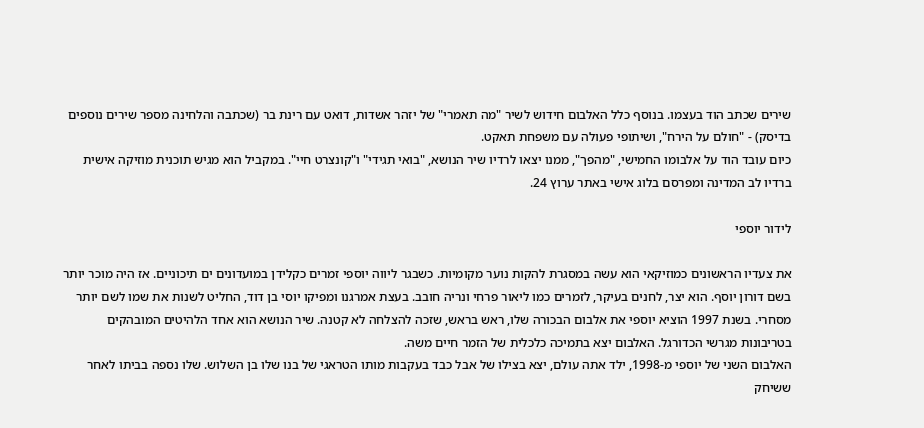שירים שכתב הוד בעצמו. בנוסף כלל האלבום חידוש לשיר "מה תאמרי" של יזהר אשדות, דואט עם רינת בר (שכתבה והלחינה מספר שירים נוספים בדיסק) - "חולם על הירח", ושיתופי פעולה עם משפחת תאקט.
כיום עובד הוד על אלבומו החמישי, "מהפך", ממנו יצאו לרדיו שיר הנושא, "בואי תגידי" ו"קונצרט חיי". במקביל הוא מגיש תוכנית מוזיקה אישית ברדיו לב המדינה ומפרסם בלוג אישי באתר ערוץ 24.

לידור יוספי

את צעדיו הראשונים כמוזיקאי הוא עשה במסגרת להקות נוער מקומיות. כשבגר ליווה יוספי זמרים כקלידן במועדונים ים תיכוניים. אז היה מוכר יותר בשם דורון יוסף. הוא יצר, לחנים בעיקר, לזמרים כמו ליאור פרחי ונריה חובב. בעצת אמרגנו ומפיקו יוסי בן דוד, החליט לשנות את שמו לשם יותר מסחרי. בשנת 1997 הוציא יוספי את אלבום הבכורה שלו, ראש בראש, שזכה להצלחה לא קטנה. שיר הנושא הוא אחד הלהיטים המובהקים בטריבונות מגרשי הכדורגל. האלבום יצא בתמיכה כלכלית של הזמר חיים משה.
האלבום השני של יוספי מ-1998, ילד אתה עולם, יצא בצילו של אבל כבד בעקבות מותו הטראגי של בנו שלו בן השלוש. שלו נספה בביתו לאחר ששיחק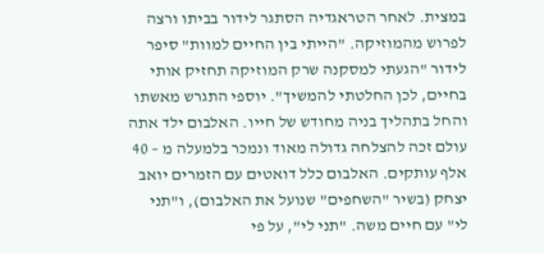במצית. לאחר הטראגדיה הסתגר לידור בביתו ורצה לפרוש מהמוזיקה. "הייתי בין החיים למוות" סיפר לידור "הגעתי למסקנה שרק המוזיקה תחזיק אותי בחיים, לכן החלטתי להמשיך". יוספי התגרש מאשתו והחל בתהליך בניה מחודש של חייו. האלבום ילד אתה עולם זכה להצלחה גדולה מאוד ונמכר בלמעלה מ – 40 אלף עותקים. האלבום כלל דואטים עם הזמרים יואב יצחק (בשיר "השחפים" שנועל את האלבום), ו"תני לי" עם חיים משה. "תני לי", על פי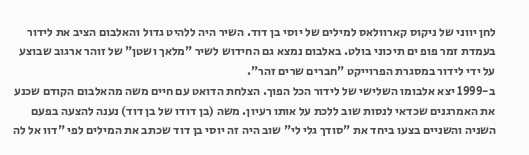לחן יווני של ניקוס קארוולאס למילים של יוסי בן דוד. השיר היה ללהיט גדול והאלבום הציב את לידור בעמדת זמר פופ ים תיכוני בולט. באלבום נמצא גם החידוש לשיר "מלאך ושטן" של זוהר ארגוב שבוצע על ידי לידור במסגרת הפרוייקט "חברים שרים זהר".
ב-1999 יצא אלבומו השלישי של לידור הכל הפוך. הצלחת הדואט עם חיים משה מהאלבום הקודם שכנע את האמרגנים שכדאי לנסות שוב ללכת על אותו רעיון. משה (בן דודו של בן דוד) נענה להצעה בפעם השניה והשניים בצעו ביחד את "סודך גלי לי" שוב היה זה יוסי בן דוד שכתב את המילים לפי "דוו אל לה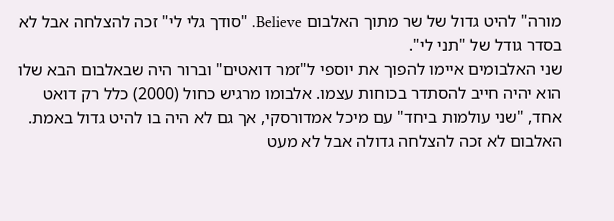מורה" להיט גדול של שר מתוך האלבום Believe. "סודך גלי לי" זכה להצלחה אבל לא בסדר גודל של "תני לי".
שני האלבומים איימו להפוך את יוספי ל"זמר דואטים" וברור היה שבאלבום הבא שלו הוא יהיה חייב להסתדר בכוחות עצמו. אלבומו מרגיש כחול (2000) כלל רק דואט אחד, "שני עולמות ביחד" עם מיכל אמדורסקי, אך גם לא היה בו להיט גדול באמת. האלבום לא זכה להצלחה גדולה אבל לא מעט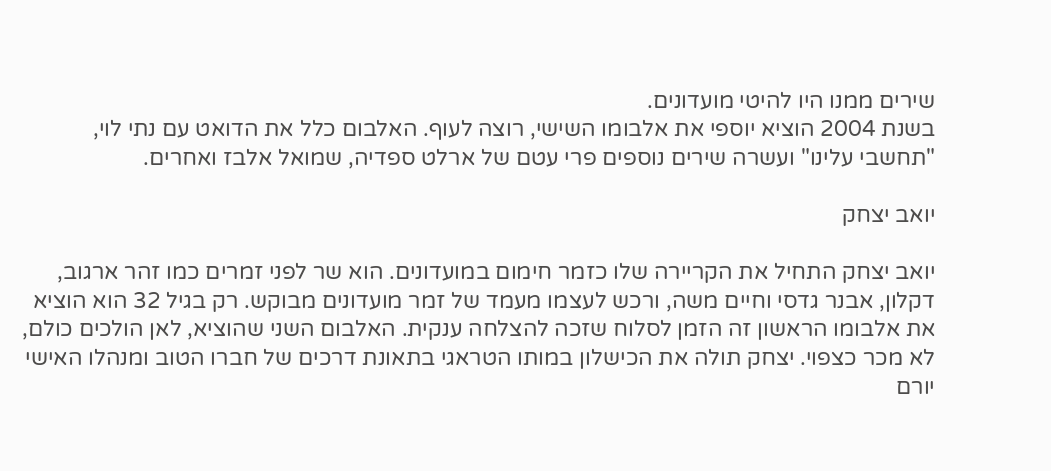שירים ממנו היו להיטי מועדונים.
בשנת 2004 הוציא יוספי את אלבומו השישי, רוצה לעוף. האלבום כלל את הדואט עם נתי לוי, "תחשבי עלינו" ועשרה שירים נוספים פרי עטם של ארלט ספדיה, שמואל אלבז ואחרים.

יואב יצחק

יואב יצחק התחיל את הקריירה שלו כזמר חימום במועדונים. הוא שר לפני זמרים כמו זהר ארגוב, דקלון, אבנר גדסי וחיים משה, ורכש לעצמו מעמד של זמר מועדונים מבוקש. רק בגיל 32 הוא הוציא את אלבומו הראשון זה הזמן לסלוח שזכה להצלחה ענקית. האלבום השני שהוציא, לאן הולכים כולם, לא מכר כצפוי. יצחק תולה את הכישלון במותו הטראגי בתאונת דרכים של חברו הטוב ומנהלו האישי יורם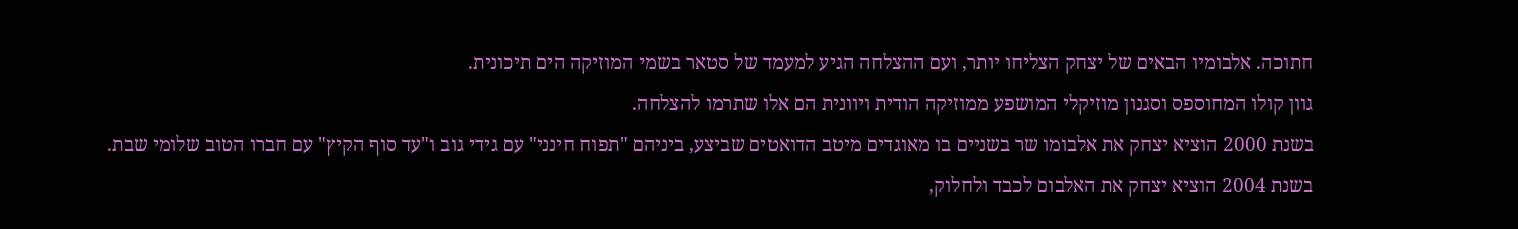חתוכה. אלבומיו הבאים של יצחק הצליחו יותר, ועם ההצלחה הגיע למעמד של סטאר בשמי המוזיקה הים תיכונית.
גוון קולו המחוספס וסגנון מוזיקלי המושפע ממוזיקה הודית ויוונית הם אלו שתרמו להצלחה.
בשנת 2000 הוציא יצחק את אלבומו שר בשניים בו מאוגדים מיטב הדואטים שביצע, ביניהם "תפוח חינני" עם גידי גוב ו"עד סוף הקיץ" עם חברו הטוב שלומי שבת.
בשנת 2004 הוציא יצחק את האלבום לכבד ולחלוק,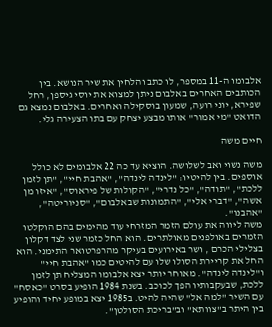אלבומו ה-11 במספר, לו כתב והלחין את שיר הנושא. בין הכותבים האחרים באלבום ניתן למצוא את יוסי גיספן, רחל שפירא, יוני רועה, שמעון בוסקילה ואחרים. באלבום נמצא גם הדואט "מי אמור" אותו מבצע יצחק עם בתו הצעירה גלי.

חיים משה

משה נשוי ואב לשלושה. הוציא עד כה 22 אלבומים לא כולל אוספים. בין להיטיו: "לינדה לינדה", "אהבת חיי", "תן לזמן ללכת", "תודה", "כל נדרי", "הקולות של פיראוס", "איזו מן אשה", "דברי אלי", "התמונות שבאלבום", "סניוריטה", "אהבנו".
משה ליווה את עולם הזמר המזרחי עוד מהימים בהם הוקלטו הזמרים באולפנים מאולתרים. הוא החל כזמר שני לצד דקלון בצלילי הכרם , ושר באירועים בעיקר מהרפרטואר התימני. הוא החל את קריירת הסולו שלו עם להיטים כמו "אהבת חיי" ו"לינדה לינדה". מאוחר יותר יצא אלבומו המצליח תן לזמן ללכת, שבעקבותיו הפך לכוכב. בשנת 1984 הופיע בסרט "כאסח" עם השיר "למה אל" שהיה להיט. ב1985 יצא במופע יחיד והופיע בין היתר ב"צוותא" וב"בריכת הסולטן".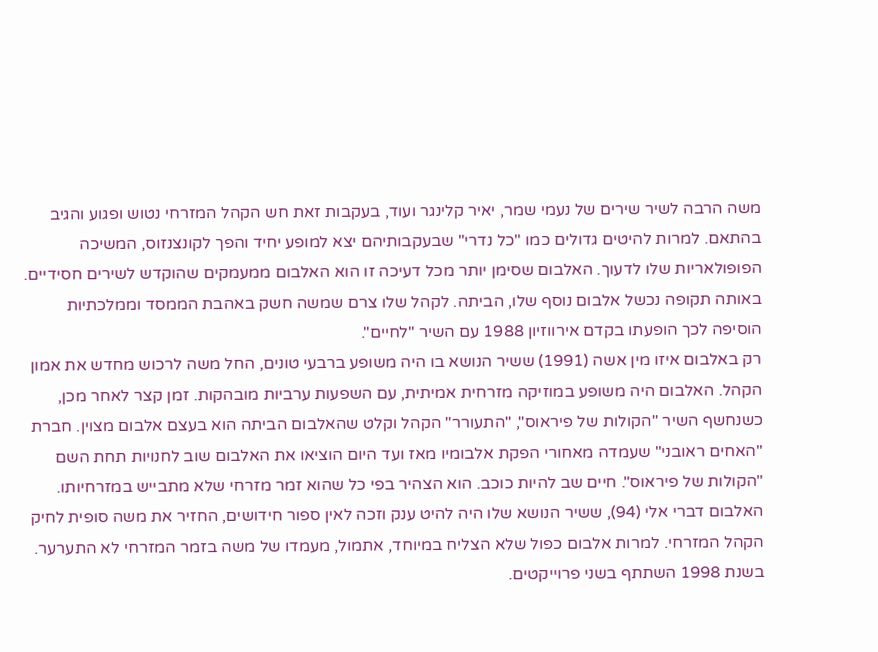משה הרבה לשיר שירים של נעמי שמר, יאיר קלינגר ועוד, בעקבות זאת חש הקהל המזרחי נטוש ופגוע והגיב בהתאם. למרות להיטים גדולים כמו "כל נדרי" שבעקבותיהם יצא למופע יחיד והפך לקונצנזוס, המשיכה הפופולאריות שלו לדעוך. האלבום שסימן יותר מכל דעיכה זו הוא האלבום ממעמקים שהוקדש לשירים חסידיים. באותה תקופה נכשל אלבום נוסף שלו, הביתה. לקהל שלו צרם שמשה חשק באהבת הממסד וממלכתיות הוסיפה לכך הופעתו בקדם אירווזיון 1988 עם השיר "לחיים".
רק באלבום איזו מין אשה (1991) ששיר הנושא בו היה משופע ברבעי טונים, החל משה לרכוש מחדש את אמון הקהל. האלבום היה משופע במוזיקה מזרחית אמיתית, עם השפעות ערביות מובהקות. זמן קצר לאחר מכן, כשנחשף השיר "הקולות של פיראוס", "התעורר" הקהל וקלט שהאלבום הביתה הוא בעצם אלבום מצוין. חברת "האחים ראובני" שעמדה מאחורי הפקת אלבומיו מאז ועד היום הוציאו את האלבום שוב לחנויות תחת השם "הקולות של פיראוס". חיים שב להיות כוכב. הוא הצהיר בפי כל שהוא זמר מזרחי שלא מתבייש במזרחיותו. האלבום דברי אלי (94), ששיר הנושא שלו היה להיט ענק וזכה לאין ספור חידושים, החזיר את משה סופית לחיק הקהל המזרחי. למרות אלבום כפול שלא הצליח במיוחד, אתמול, מעמדו של משה בזמר המזרחי לא התערער.
בשנת 1998 השתתף בשני פרוייקטים.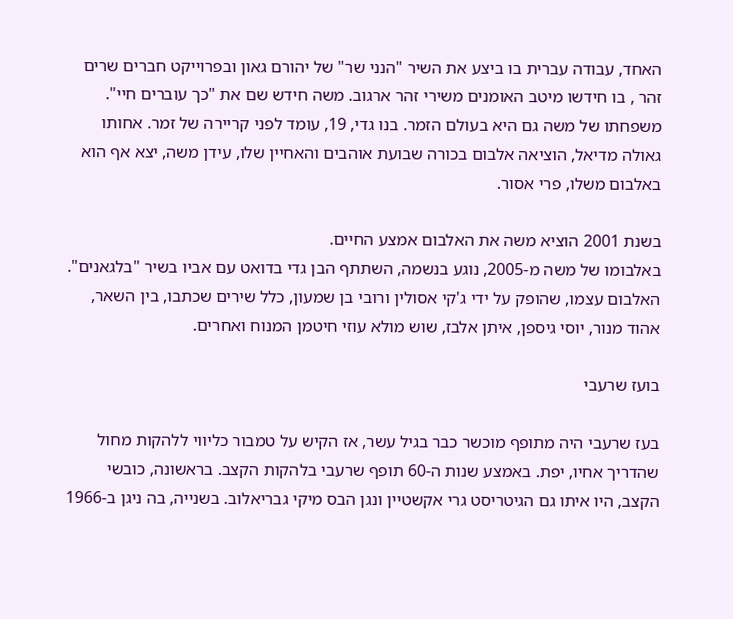האחד, עבודה עברית בו ביצע את השיר "הנני שר" של יהורם גאון ובפרוייקט חברים שרים זהר , בו חידשו מיטב האומנים משירי זהר ארגוב. משה חידש שם את "כך עוברים חיי".
משפחתו של משה גם היא בעולם הזמר. בנו גדי, 19, עומד לפני קריירה של זמר. אחותו גאולה מדיאל, הוציאה אלבום בכורה שבועת אוהבים והאחיין שלו, עידן משה, יצא אף הוא באלבום משלו, פרי אסור.

בשנת 2001 הוציא משה את האלבום אמצע החיים.
באלבומו של משה מ-2005, נוגע בנשמה, השתתף הבן גדי בדואט עם אביו בשיר "בלגאנים". האלבום עצמו, שהופק על ידי ג'קי אסולין ורובי בן שמעון, כלל שירים שכתבו, בין השאר, אהוד מנור, יוסי גיספן, איתן אלבז, שוש מולא עוזי חיטמן המנוח ואחרים.

בועז שרעבי

בעז שרעבי היה מתופף מוכשר כבר בגיל עשר, אז הקיש על טמבור כליווי ללהקות מחול שהדריך אחיו, יפת. באמצע שנות ה-60 תופף שרעבי בלהקות הקצב. בראשונה, כובשי הקצב, היו איתו גם הגיטריסט גרי אקשטיין ונגן הבס מיקי גבריאלוב. בשנייה, בה ניגן ב-1966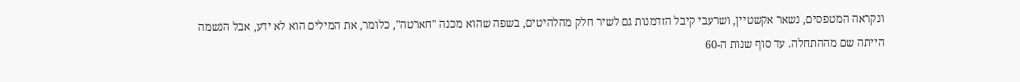ונקראה המטפסים, נשאר אקשטיין, ושרעבי קיבל הזדמנות גם לשיר חלק מהלהיטים, בשפה שהוא מכנה "חארטה", כלומר, את המילים הוא לא ידע, אבל הנשמה הייתה שם מההתחלה. עד סוף שנות ה-60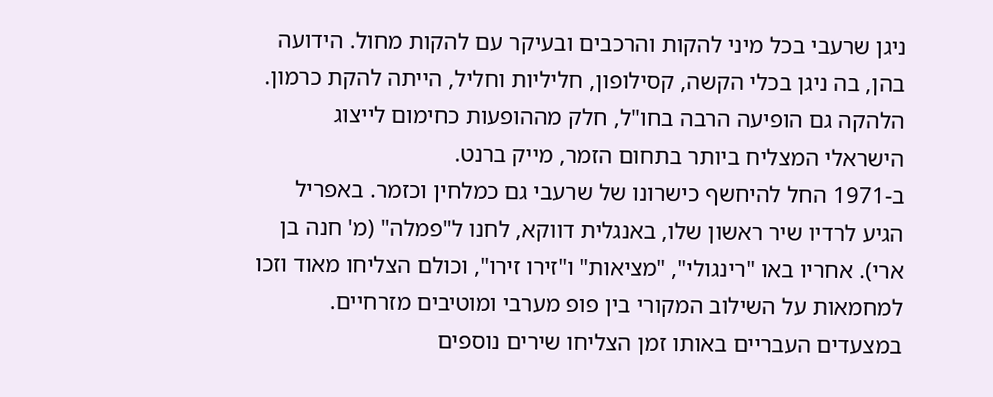ניגן שרעבי בכל מיני להקות והרכבים ובעיקר עם להקות מחול. הידועה בהן, בה ניגן בכלי הקשה, קסילופון, חליליות וחליל, הייתה להקת כרמון. הלהקה גם הופיעה הרבה בחו"ל, חלק מההופעות כחימום לייצוג הישראלי המצליח ביותר בתחום הזמר, מייק ברנט.
ב-1971 החל להיחשף כישרונו של שרעבי גם כמלחין וכזמר. באפריל הגיע לרדיו שיר ראשון שלו, באנגלית דווקא, לחנו ל"פמלה" (מ' חנה בן ארי). אחריו באו "רינגולי", "מציאות" ו"זירו זירו", וכולם הצליחו מאוד וזכו למחמאות על השילוב המקורי בין פופ מערבי ומוטיבים מזרחיים. במצעדים העבריים באותו זמן הצליחו שירים נוספים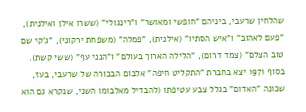שהלחין שרעבי, ביניהם "חופשי ומאושר" ו"רינגולי" (ששרו אילן ואילנית), "פעם לאהוב" ו"איש הסתיו" (אילנית), "פמלה" (משפחת ירקוני), "ג'קי שם טוב הצלם" (צמד דרום), "הלילה הארוך בעולם" ו"הנני עף" (ששי קשת).
בסוף 1971 יצא בחברת "התקליט חיפה" אלבום הבכורה של שרעבי, בעז, שכונה "האדום" בגלל צבע עטיפתו (להבדיל מאלבומו השני, שנקרא גם הוא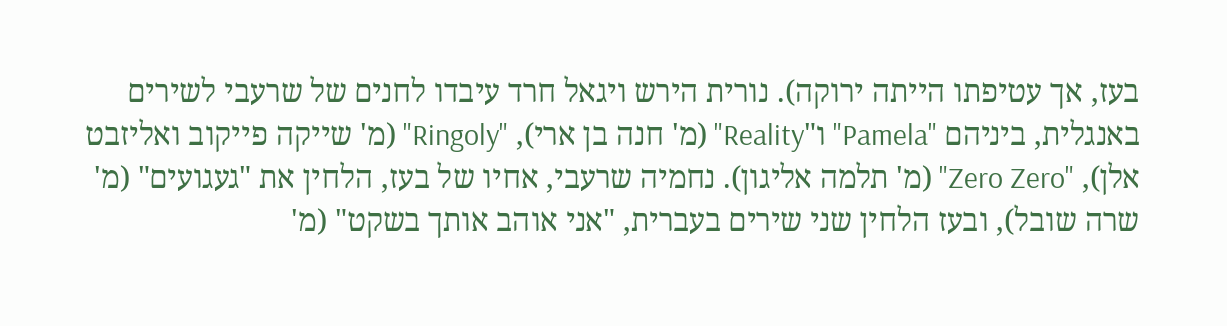בעז, אך עטיפתו הייתה ירוקה). נורית הירש ויגאל חרד עיבדו לחנים של שרעבי לשירים באנגלית, ביניהם "Pamela" ו"Reality" (מ' חנה בן ארי), "Ringoly" (מ' שייקה פייקוב ואליזבט אלן), "Zero Zero" (מ' תלמה אליגון). נחמיה שרעבי, אחיו של בעז, הלחין את "געגועים" (מ' שרה שובל), ובעז הלחין שני שירים בעברית, "אני אוהב אותך בשקט" (מ'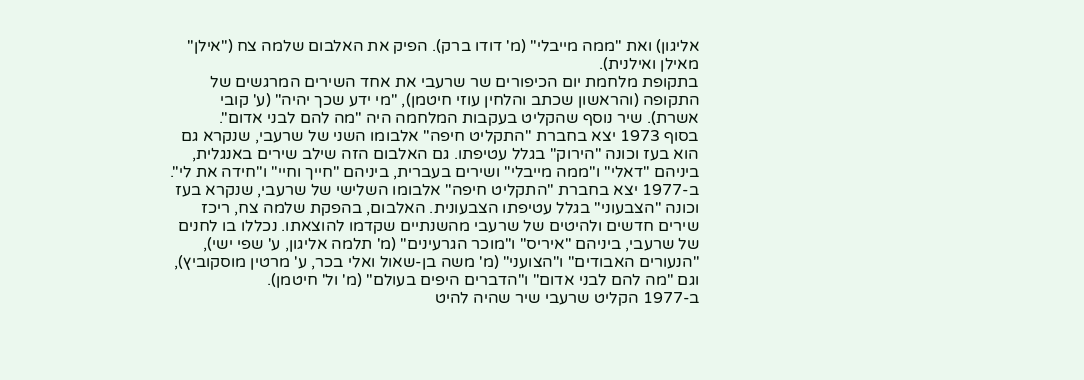אליגון) ואת "ממה מייבלי" (מ' דודו ברק). הפיק את האלבום שלמה צח ("אילן" מאילן ואילנית).
בתקופת מלחמת יום הכיפורים שר שרעבי את אחד השירים המרגשים של התקופה (והראשון שכתב והלחין עוזי חיטמן), "מי ידע שכך יהיה" (ע' קובי אשרת). שיר נוסף שהקליט בעקבות המלחמה היה "מה להם לבני אדום".
בסוף 1973 יצא בחברת "התקליט חיפה" אלבומו השני של שרעבי, שנקרא גם הוא בעז וכונה "הירוק" בגלל עטיפתו. גם האלבום הזה שילב שירים באנגלית, ביניהם "דאלי" ו"ממה מייבלי" ושירים בעברית, ביניהם "חייך וחיי" ו"חידה את לי".
ב-1977 יצא בחברת "התקליט חיפה" אלבומו השלישי של שרעבי, שנקרא בעז וכונה "הצבעוני" בגלל עטיפתו הצבעונית. האלבום, בהפקת שלמה צח, ריכז שירים חדשים ולהיטים של שרעבי מהשנתיים שקדמו להוצאתו. נכללו בו לחנים של שרעבי, ביניהם "איריס" ו"מוכר הגרעינים" (מ' תלמה אליגון, ע' שפי ישי), "הנעורים האבודים" ו"הצועני" (מ' משה בן-שאול ואלי בכר, ע' מרטין מוסקוביץ), וגם "מה להם לבני אדום" ו"הדברים היפים בעולם" (מ' ול' חיטמן).
ב-1977 הקליט שרעבי שיר שהיה להיט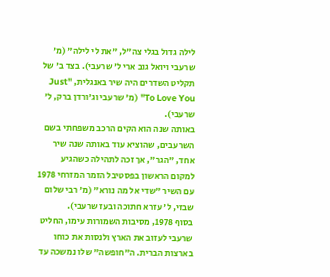לילה גדול בגלי צה"ל, "את לי לילה" (מ' שרעבי ויואל גוב ארי ל' שרעבי). בצד ב' של תקליט השדרים היה שיר באנגלית, "Just To Love You" (מ' שרעבי וג'ורדן ברק, ל' שרעבי).
באותה שנה הוא הקים הרכב משפחתי בשם השרעבים, שהוציא עוד באותה שנה שיר אחד, "הגר", אך זכה לתהילה כשהגיע למקום הראשון בפסטיבל הזמר המזרחי 1978 עם השיר "שדי אל מה נורא" (מ' רבי שלום שבזי, ל' עזרא חתוכה ובעז שרעבי).
בסוף 1978, מסיבות השמורות עימו, החליט שרעבי לעזוב את הארץ ולנסות את כוחו בארצות הברית. ה"חופשה" שלו נמשכה עד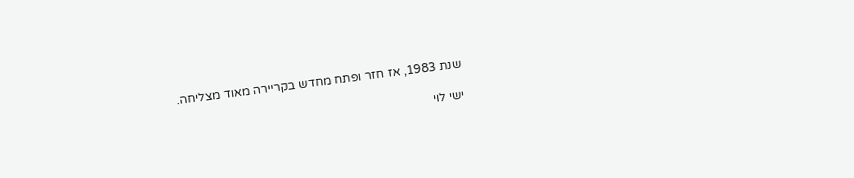שנת 1983, אז חזר ופתח מחדש בקריירה מאוד מצליחה.

ישי לוי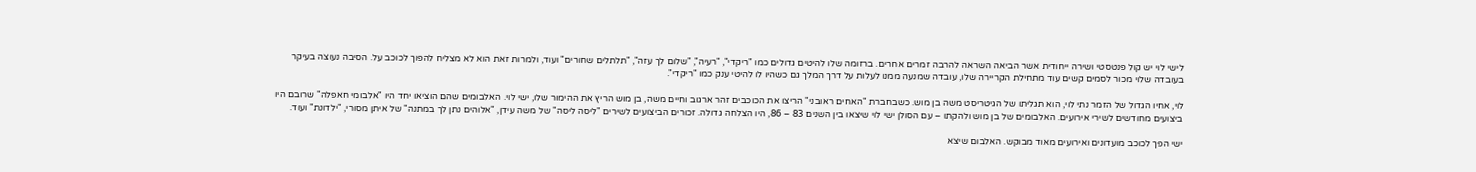לישי לוי יש קול פנטסטי ושירה ייחודית אשר הביאה השראה להרבה זמרים אחרים. ברזומה שלו להיטים גדולים כמו "ריקדי", "רעיה", "שלום לך עזה", "תלתלים שחורים" ועוד, ולמרות זאת הוא לא מצליח להפוך לכוכב על. הסיבה נעוצה בעיקר בעובדה שלוי מכור לסמים קשים עוד מתחילת הקריירה שלו, עובדה שמנעה ממנו לעלות על דרך המלך גם כשהיו לו להיטי ענק כמו "ריקדי".

לוי, אחיו הגדול של הזמר נתי לוי, הוא תגליתו של הגיטריסט משה בן מוש. כשבחברת "האחים ראובני" הריצו את הכוכבים זהר ארגוב וחיים משה, בן מוש הריץ את ההימור שלו, ישי לוי. האלבומים שהם הוציאו יחד היו "אלבומי חאפלה" שרובם היו ביצועים מחודשים לשירי אירועים. האלבומים של בן מוש ולהקתו – עם הסולן ישי לוי שיצאו בין השנים 83 – 86, היו הצלחה גדולה. זכורים הביצועים לשירים "ליסה ליסה" של משה עידן, "אלוהים נתן לך במתנה" של איתן מסורי, "ילדונת" ועוד.

ישי הפך לכוכב מועדונים ואירועים מאוד מבוקש. האלבום שיצא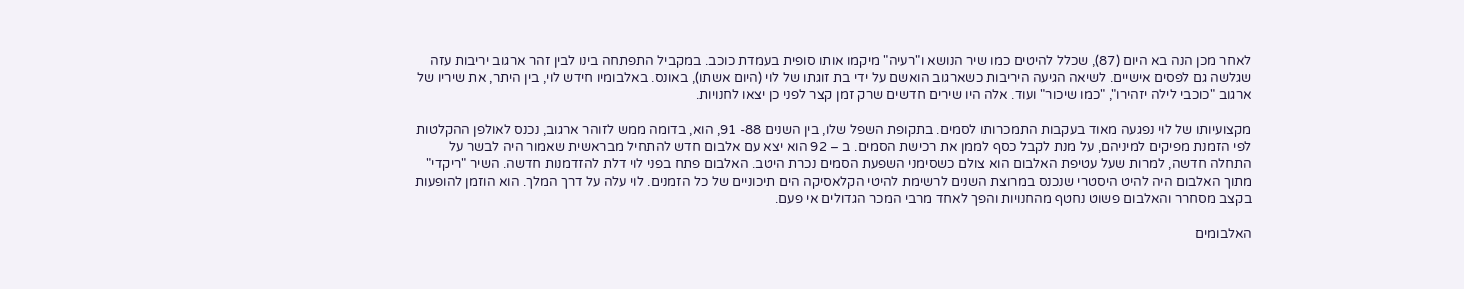לאחר מכן הנה בא היום (87), שכלל להיטים כמו שיר הנושא ו"רעיה" מיקמו אותו סופית בעמדת כוכב. במקביל התפתחה בינו לבין זהר ארגוב יריבות עזה שגלשה גם לפסים אישיים. לשיאה הגיעה היריבות כשארגוב הואשם על ידי בת זוגתו של לוי (היום אשתו), באונס. באלבומיו חידש לוי, בין היתר, את שיריו של ארגוב "כוכבי לילה יזהירו", "כמו שיכור" ועוד. אלה היו שירים חדשים שרק זמן קצר לפני כן יצאו לחנויות.

מקצועיותו של לוי נפגעה מאוד בעקבות התמכרותו לסמים. בתקופת השפל שלו, בין השנים 88- 91, הוא, בדומה ממש לזוהר ארגוב, נכנס לאולפן ההקלטות לפי הזמנת מפיקים למיניהם, על מנת לקבל כסף לממן את רכישת הסמים. ב – 92 הוא יצא עם אלבום חדש להתחיל מבראשית שאמור היה לבשר על התחלה חדשה, למרות שעל עטיפת האלבום הוא צולם כשסימני השפעת הסמים נכרת היטב. האלבום פתח בפני לוי דלת להזדמנות חדשה. השיר "ריקדי" מתוך האלבום היה להיט היסטרי שנכנס במרוצת השנים לרשימת להיטי הקלאסיקה הים תיכוניים של כל הזמנים. לוי עלה על דרך המלך. הוא הוזמן להופעות בקצב מסחרר והאלבום פשוט נחטף מהחנויות והפך לאחד מרבי המכר הגדולים אי פעם.

האלבומים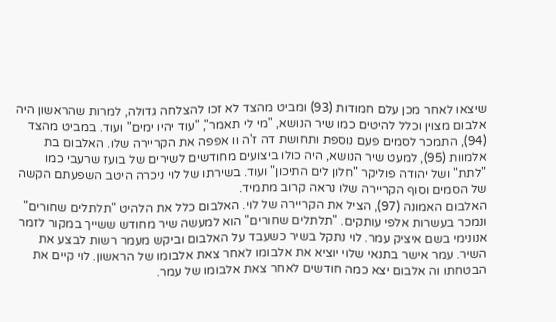שיצאו לאחר מכן עלם חמודות (93) ומביט מהצד לא זכו להצלחה גדולה, למרות שהראשון היה אלבום מצוין וכלל להיטים כמו שיר הנושא, "מי לי תאמר", "עוד יהיו ימים" ועוד. במביט מהצד (94), התמכר לסמים פעם נוספת ותחושת דה ז'ה וו אפפה את הקריירה שלו. האלבום בת אלמוות (95), למעט שיר הנושא, היה כולו ביצועים מחודשים לשירים של בועז שרעבי כמו "לתת" ושל יהודה פוליקר "חלון לים התיכון" ועוד. בשירתו של לוי ניכרה היטב השפעתם הקשה של הסמים וסוף הקריירה שלו נראה קרוב מתמיד.
האלבום האמונה (97), הציל את הקריירה של לוי. האלבום כלל את הלהיט "תלתלים שחורים" ונמכר בעשרות אלפי עותקים. "תלתלים שחורים" הוא למעשה שיר מחודש ששייך במקור לזמר אנונימי בשם איציק עמר. לוי נתקל בשיר כשעבד על האלבום וביקש מעמר רשות לבצע את השיר. עמר אישר בתנאי שלוי יוציא את אלבומו לאחר צאת אלבומו של הראשון. לוי קיים את הבטחתו וה אלבום יצא כמה חודשים לאחר צאת אלבומו של עמר.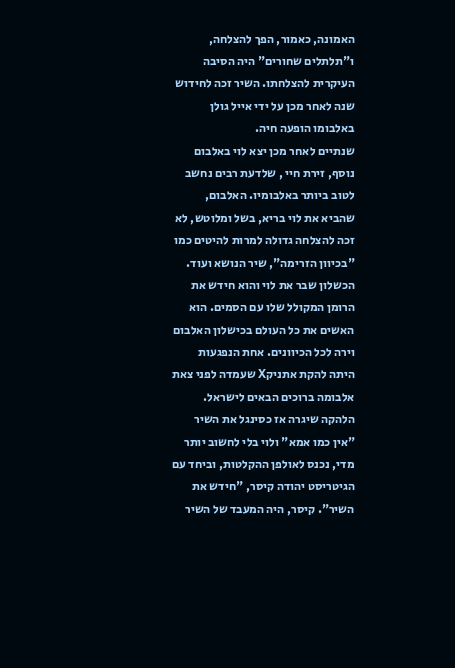האמונה, כאמור, הפך להצלחה, ו"תלתלים שחורים" היה הסיבה העיקרית להצלחתו. השיר זכה לחידוש שנה לאחר מכן על ידי אייל גולן באלבומו הופעה חיה.
שנתיים לאחר מכן יצא לוי באלבום נוסף, זירת חיי , שלדעת רבים נחשב לטוב ביותר באלבומיו. האלבום, שהביא את לוי בריא, בשל ומלוטש, לא זכה להצלחה גדולה למרות להיטים כמו "בכיוון הזרימה", שיר הנושא ועוד. הכשלון שבר את לוי והוא חידש את הרומן המקולל שלו עם הסמים. הוא האשים את כל העולם בכישלון האלבום וירה לכל הכיוונים. אחת הנפגעות היתה להקת אתניקX שעמדה לפני צאת אלבומה ברוכים הבאים לישראל. הלהקה שיגרה אז כסינגל את השיר "אין כמו אמא" ולוי בלי לחשוב יותר מדי, נכנס לאולפן ההקלטות, וביחד עם הגיטריסט יהודה קיסר, "חידש את השיר". קיסר, היה המעבד של השיר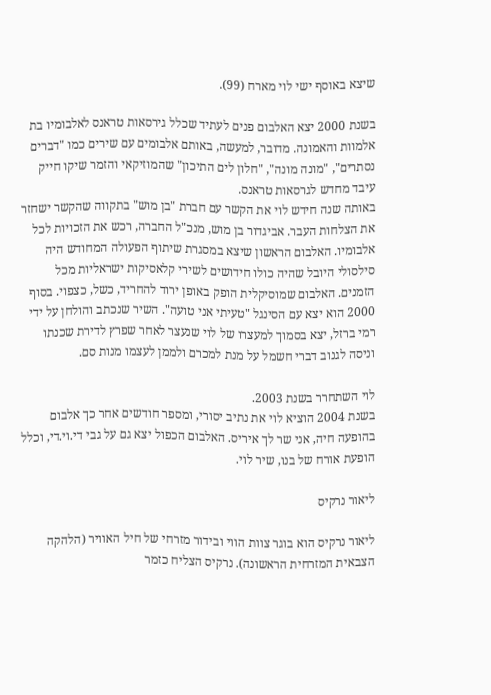שיצא באוסף ישי לוי מארח (99).

בשנת 2000 יצא האלבום פנים לעתיד שכלל גירסאות טראנס לאלבומיו בת אלמוות והאמונה. מדובר, למעשה, באותם אלבומים עם שירים כמו "דברים נסתרים", "מונה מונה", "חלון לים התיכון" שהמוזיקאי והזמר שיקו חייק עיבד מחדש לגרסאות טראנס.
באותה שנה חידש לוי את הקשר עם חברת "בן מוש" בתקווה שהקשר ישחזר את הצלחות העבר. אביגדור בן מוש, מנכ"ל החברה, רכש את הזכויות לכל אלבומיו. האלבום הראשון שיצא במסגרת שיתוף הפעולה המחודש היה סילסולי היובל שהיה כולו חידושים לשירי קלאסיקות ישראליות מכל הזמנים. האלבום שמוסיקלית הופק באופן ירוד להחריד, כשל, כצפוי. בסוף 2000 הוא יצא עם הסינגל "טעיתי אני טועה". השיר שנכתב והולחן על ידי רמי ברזל, יצא בסמוך למעצרו של לוי שנעצר לאחר שפרץ לדירת שכנתו וניסה לגנוב דברי חשמל על מנת למכרם ולממן לעצמו מנות סם.

לוי השתחרר בשנת 2003.
בשנת 2004 הוציא לוי את נתיב יסורי, ומספר חודשים אחר כך אלבום בהופעה חיה, אני שר לך איריס. האלבום הכפול יצא גם על גבי די.וי.די, וכלל הופעת אורח של בנו, שיר לוי.

ליאור נרקיס

ליאור נרקיס הוא בוגר צוות הווי ובידור מזרחי של חיל האוויר (הלהקה הצבאית המזרחית הראשונה). נרקיס הצליח כזמר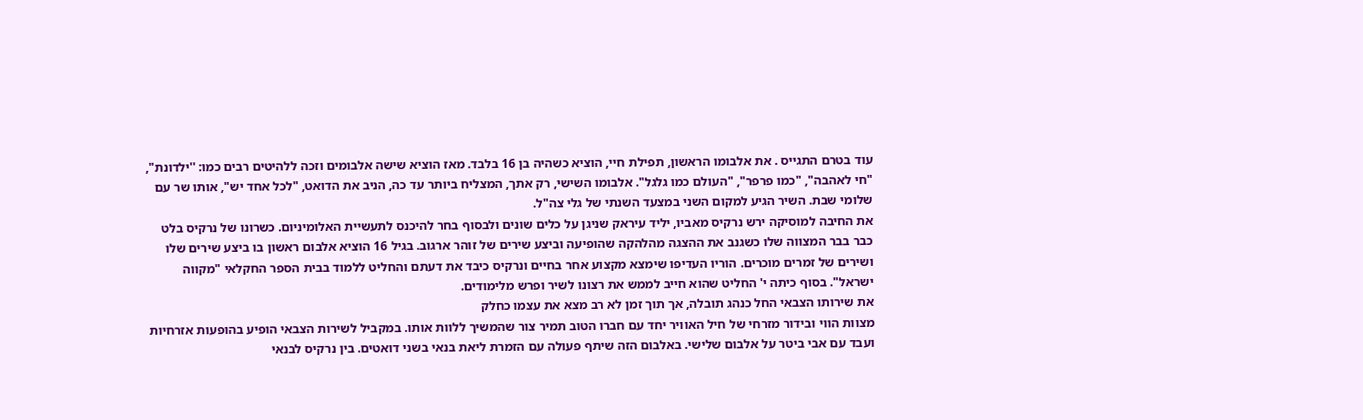עוד בטרם התגייס . את אלבומו הראשון, תפילת חיי, הוציא כשהיה בן 16 בלבד. מאז הוציא שישה אלבומים וזכה ללהיטים רבים כמו: ''ילדונת", "חי לאהבה", "כמו פרפר", "העולם כמו גלגל". אלבומו השישי, רק אתך, המצליח ביותר עד כה, הניב את הדואט, "לכל אחד יש", אותו שר עם שלומי שבת. השיר הגיע למקום השני במצעד השנתי של גלי צה"ל.
את החיבה למוסיקה ירש נרקיס מאביו, יליד עיראק שניגן על כלים שונים ולבסוף בחר להיכנס לתעשיית האלומיניום. כשרונו של נרקיס בלט כבר בבר המצווה שלו כשגנב את ההצגה מהלהקה שהופיעה וביצע שירים של זוהר ארגוב. בגיל 16 הוציא אלבום ראשון בו ביצע שירים שלו ושירים של זמרים מוכרים. הוריו העדיפו שימצא מקצוע אחר בחיים ונרקיס כיבד את דעתם והחליט ללמוד בבית הספר החקלאי "מקווה ישראל". בסוף כיתה י' החליט שהוא חייב לממש את רצונו לשיר ופרש מלימודים.
את שירותו הצבאי החל כנהג תובלה, אך תוך זמן לא רב מצא את עצמו כחלק
מצוות הווי ובידור מזרחי של חיל האוויר יחד עם חברו הטוב תמיר צור שהמשיך ללוות אותו. במקביל לשירות הצבאי הופיע בהופעות אזרחיות ועבד עם אבי ביטר על אלבום שלישי. באלבום הזה שיתף פעולה עם הזמרת ליאת בנאי בשני דואטים. בין נרקיס לבנאי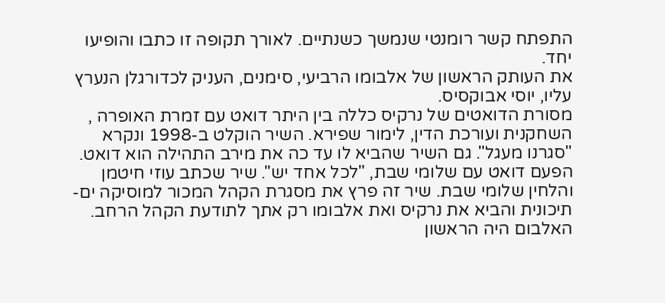התפתח קשר רומנטי שנמשך כשנתיים. לאורך תקופה זו כתבו והופיעו יחד.
את העותק הראשון של אלבומו הרביעי, סימנים, העניק לכדורגלן הנערץ עליו, יוסי אבוקסיס.
מסורת הדואטים של נרקיס כללה בין היתר דואט עם זמרת האופרה , השחקנית ועורכת הדין, לימור שפירא. השיר הוקלט ב-1998 ונקרא "סגרנו מעגל". גם השיר שהביא לו עד כה את מירב התהילה הוא דואט. הפעם דואט עם שלומי שבת, "לכל אחד יש''. שיר שכתב עוזי חיטמן והלחין שלומי שבת. שיר זה פרץ את מסגרת הקהל המכור למוסיקה ים-תיכונית והביא את נרקיס ואת אלבומו רק אתך לתודעת הקהל הרחב. האלבום היה הראשון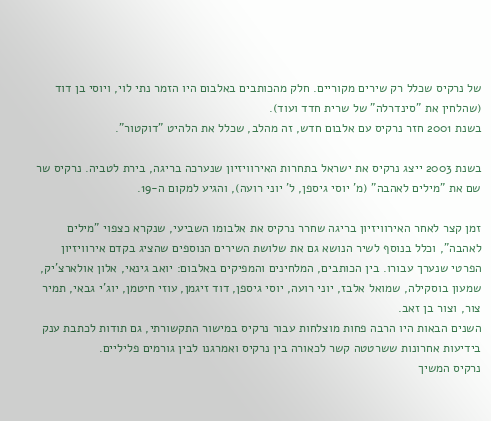של נרקיס שכלל רק שירים מקוריים. חלק מהכותבים באלבום היו הזמר נתי לוי, ויוסי בן דוד (שהלחין את "סינדרלה" של שרית חדד ועוד).
בשנת 2001 חזר נרקיס עם אלבום חדש, זה מהלב, שכלל את הלהיט "דוקטור".

בשנת 2003 ייצג נרקיס את ישראל בתחרות האירוויזיון שנערכה בריגה, בירת לטביה. נרקיס שר שם את "מילים לאהבה" (מ' יוסי גיספן, ל' יוני רועה), והגיע למקום ה-19.

זמן קצר לאחר האירוויזיון בריגה שחרר נרקיס את אלבומו השביעי, שנקרא כצפוי "מילים לאהבה", וכלל בנוסף לשיר הנושא גם את שלושת השירים הנוספים שהציג בקדם אירוויזיון הפרטי שנערך עבורו. בין הכותבים, המלחינים והמפיקים באלבום: יואב גינאי, אלון אולארצ'יק, שמעון בוסקילה, שמואל אלבז, יוני רועה, יוסי גיספן, דוד זיגמן, עוזי חיטמן, יוג'י גבאי, תמיר צור, וצור בן זאב.
השנים הבאות היו הרבה פחות מוצלחות עבור נרקיס במישור התקשורתי, גם תודות לכתבת ענק בידיעות אחרונות ששרטטה קשר לכאורה בין נרקיס ואמרגנו לבין גורמים פליליים.
נרקיס המשיך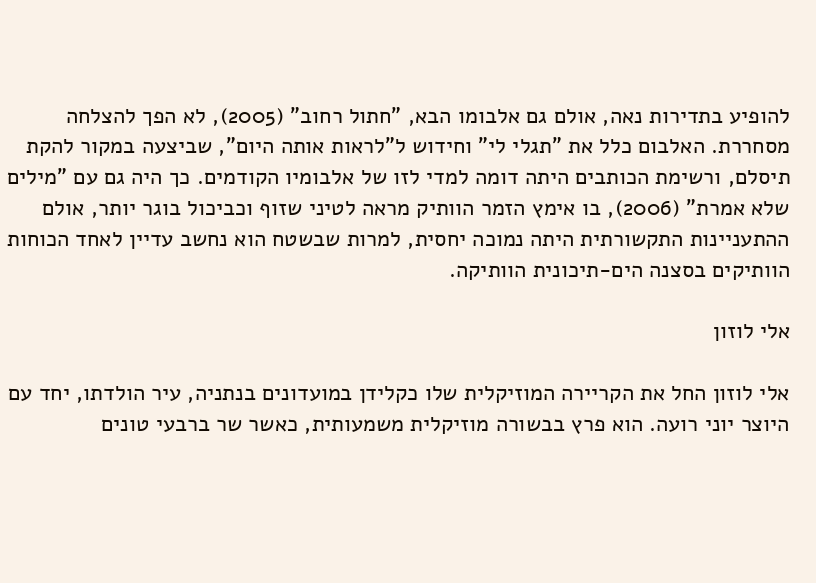להופיע בתדירות נאה, אולם גם אלבומו הבא, "חתול רחוב" (2005), לא הפך להצלחה מסחררת. האלבום כלל את "תגלי לי" וחידוש ל"לראות אותה היום", שביצעה במקור להקת תיסלם, ורשימת הכותבים היתה דומה למדי לזו של אלבומיו הקודמים. כך היה גם עם "מילים שלא אמרת" (2006), בו אימץ הזמר הוותיק מראה לטיני שזוף וכביכול בוגר יותר, אולם ההתעניינות התקשורתית היתה נמוכה יחסית, למרות שבשטח הוא נחשב עדיין לאחד הכוחות הוותיקים בסצנה הים-תיכונית הוותיקה.

אלי לוזון

אלי לוזון החל את הקריירה המוזיקלית שלו כקלידן במועדונים בנתניה, עיר הולדתו, יחד עם היוצר יוני רועה. הוא פרץ בבשורה מוזיקלית משמעותית, כאשר שר ברבעי טונים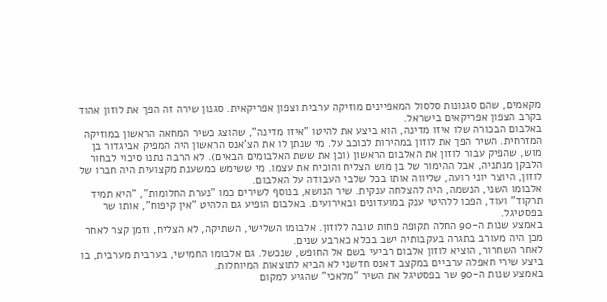מקאמים, שהם סגנונות סלסול המאפיינים מוזיקה ערבית וצפון אפריקאית. סגנון שירה זה הפך את לוזון אהוד בקרב הצפון אפריקאים בישראל.
באלבום הבכורה שלו איזו מדינה, הוא ביצע את להיטו "איזו מדינה", שהוצג כשיר המחאה הראשון במוזיקה המזרחית. השיר הפך את לוזון במהירות לכוכב על. מי שנתן לו את הצ'אנס הראשון היה המפיק אביגדור בן מוש, שהפיק עבור לוזון את האלבום הראשון (וכן את ששת האלבומים הבאים). לא הרבה נתנו סיכוי לבחור הלבקן מנתניה, אבל ההימור של בן מוש הצליח והוכיח את עצמו. מי ששימש כמשענת מקצועית היה חברו של לוזון, היוצר יוני רועה, שליווה אותו בכל שלבי העבודה על האלבום.
אלבומו השני, הנשמה, היה להצלחה ענקית. שיר הנושא, בנוסף לשירים כמו "נערת החלומות", "היא תמיד תרקוד" ועוד, הפכו ללהיטי ענק במועדונים ובאירועים. באלבום הופיע גם הלהיט "אין קיפוח", אותו שר בפסטיגל.
באמצע שנות ה-90 החלה תקופה פחות טובה ללוזון. אלבומו השלישי, השתיקה, לא הצליח, וזמן קצר לאחר מכן היה מעורב בתגרה בעקבותיה ישב בכלא כארבע שנים.
לאחר השחרור, הוציא לוזון אלבום רביעי בשם אל החופש, שנכשל. גם אלבומו החמישי, בערבית מערבית, בו ביצע שירי חאפלה ערביים במקצב דאנס חדשני לא הביא לתוצאות המיוחלות.
באמצע שנות ה-90 שר בפסטיגל את השיר "מלאכי" שהגיע למקום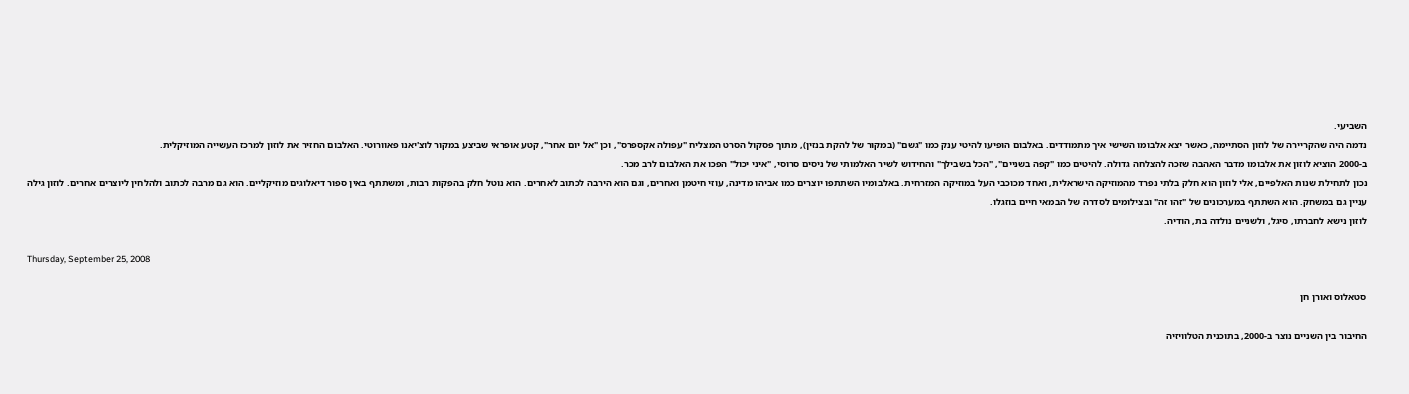השביעי.
נדמה היה שהקריירה של לוזון הסתיימה, כאשר יצא אלבומו השישי איך מתמודדים. באלבום הופיעו להיטי ענק כמו "גשם" (במקור של להקת בנזין), מתוך פסקול הסרט המצליח "עפולה אקספרס", וכן "אל יום אחר", קטע אופראי שביצע במקור לוצ'יאנו פאוורוטי. האלבום החזיר את לוזון למרכז העשייה המוזיקלית.
ב-2000 הוציא לוזון את אלבומו מדבר האהבה שזכה להצלחה גדולה. להיטים כמו "קפה בשניים", "הכל בשבילך" והחידוש לשיר האלמותי של ניסים סרוסי, "איני יכול" הפכו את האלבום לרב מכר.
נכון לתחילת שנות האלפיים, אלי לוזון הוא חלק בלתי נפרד מהמוזיקה הישראלית, ואחד מכוכבי העל במוזיקה המזרחית. באלבומיו השתתפו יוצרים כמו אביהו מדינה, עוזי חיטמן ואחרים, וגם הוא הירבה לכתוב לאחרים. הוא נוטל חלק בהפקות רבות, ומשתתף באין ספור דיאלוגים מוזיקליים. הוא גם מרבה לכתוב ולהלחין ליוצרים אחרים. לוזון גילה עניין גם במשחק. הוא השתתף במערכונים של "זהו זה" ובצילומים לסדרה של הבמאי חיים בוזגלו.
לוזון נישא לחברתו, סיגל, ולשניים נולדה בת, הודיה.

Thursday, September 25, 2008

סטאלוס ואורן חן

החיבור בין השניים נוצר ב-2000, בתוכנית הטלוויזיה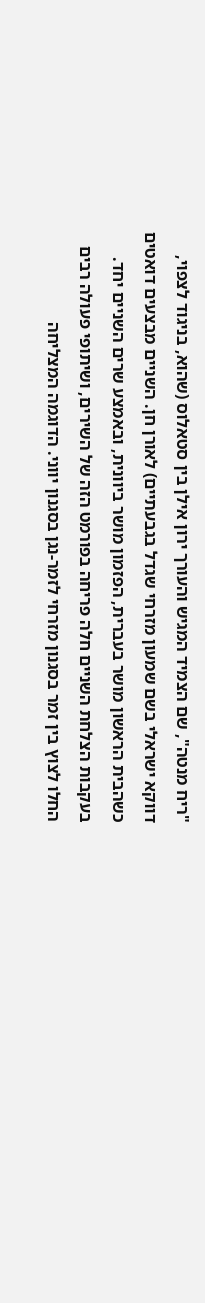"ריח מנטה", שם הצמיד המגיש והעורך ירון אילן בין סטאלוס (שהוא, בניגוד לצפוי, דווקא ישראלי בשם שמעון מזרחי שגדל בגבעתיים) לאורן חן. השניים מבצעים דואטים כשהבית הראשון מושר בעברית, הפזמון מושר ביוונית, ובאמצע שרים השניים יחד. בעקבות הצלחת השניים חלה פריחה בפורמט הזה של השירים, ושיתופי פעולה רבים החלו לצוץ בין זמר בסגנון מזרחי לזמר-נגן בסגנון יווני. הדוגמה המצליחה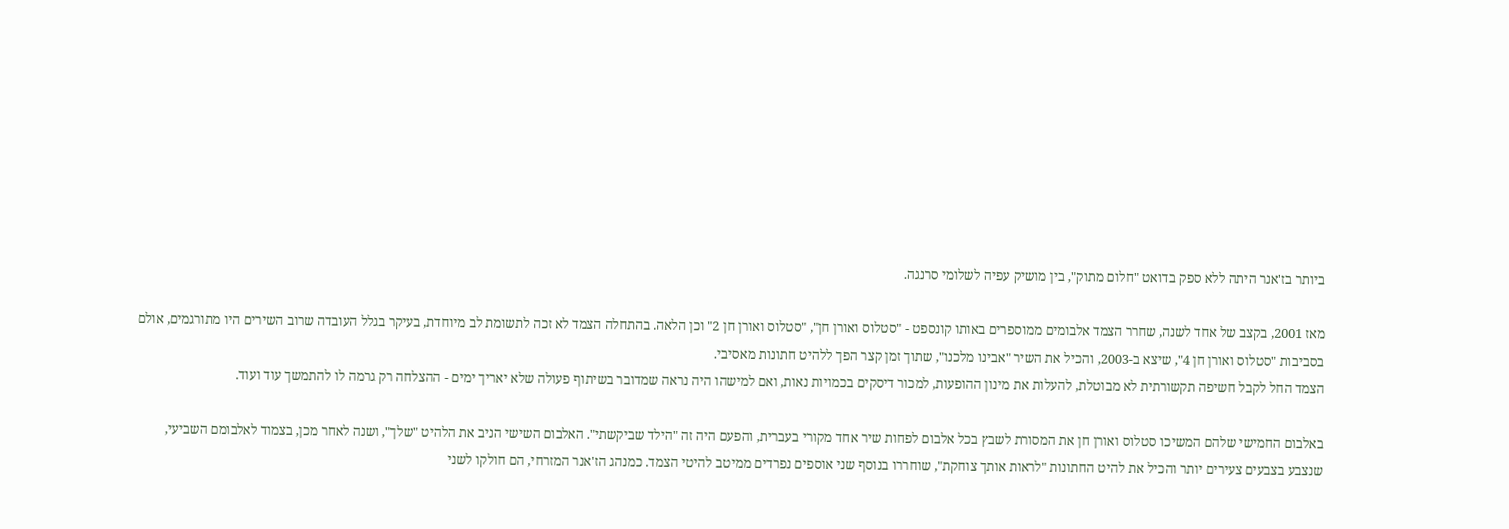ביותר בז'אנר היתה ללא ספק בדואט "חלום מתוק", בין מושיק עפיה לשלומי סרנגה.

מאז 2001, בקצב של אחד לשנה, שחרר הצמד אלבומים ממוספרים באותו קונספט - "סטלוס ואורן חן", "סטלוס ואורן חן 2" וכן הלאה. בהתחלה הצמד לא זכה לתשומת לב מיוחדת, בעיקר בגלל העובדה שרוב השירים היו מתורגמים, אולם בסביבות "סטלוס ואורן חן 4", שיצא ב-2003, והכיל את השיר "אבינו מלכנו", שתוך זמן קצר הפך ללהיט חתונות מאסיבי.
הצמד החל לקבל חשיפה תקשורתית לא מבוטלת, להעלות את מינון ההופעות, למכור דיסקים בכמויות נאות, ואם למישהו היה נראה שמדובר בשיתוף פעולה שלא יאריך ימים - ההצלחה רק גרמה לו להתמשך עוד ועוד.

באלבום החמישי שלהם המשיכו סטלוס ואורן חן את המסורת לשבץ בכל אלבום לפחות שיר אחד מקורי בעברית, והפעם היה זה "הילד שביקשתי". האלבום השישי הניב את הלהיט "שלך", ושנה לאחר מכן, בצמוד לאלבומם השביעי, שנצבע בצבעים צעירים יותר והכיל את להיט החתונות "לראות אותך צוחקת", שוחררו בנוסף שני אוספים נפרדים ממיטב להיטי הצמד. כמנהג הז'אנר המזרחי, הם חולקו לשני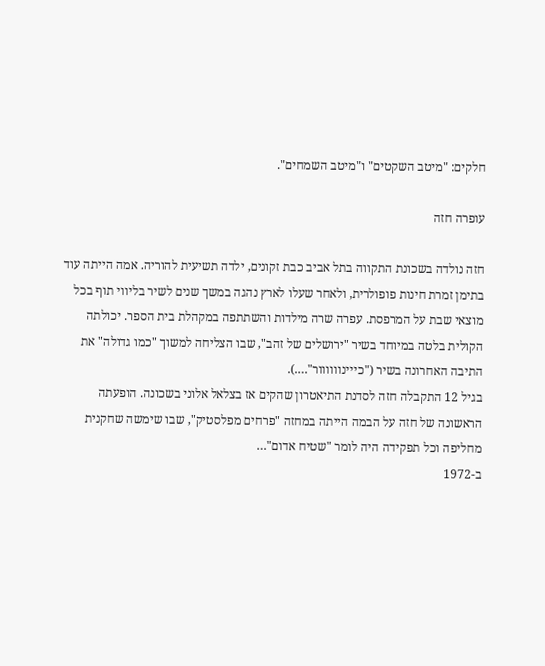חלקים: "מיטב השקטים" ו"מיטב השמחים".

עופרה חזה

חזה נולדה בשכונת התקווה בתל אביב כבת זקונים, ילדה תשיעית להוריה. אמה הייתה עוד בתימן זמרת חינות פופולרית, ולאחר שעלו לארץ נהגה במשך שנים לשיר בליווי תוף בכל מוצאי שבת על המרפסת. עפרה שרה מילדות והשתתפה במקהלת בית הספר. יכולתה הקולית בלטה במיוחד בשיר "ירושלים של זהב", שבו הצליחה למשוך "כמו גדולה" את התיבה האחרונה בשיר ("כייינוווווור"….).
בגיל 12 התקבלה חזה לסדנת התיאטרון שהקים אז בצלאל אלוני בשכונה. הופעתה הראשונה של חזה על הבמה הייתה במחזה "פרחים מפלסטיק", שבו שימשה שחקנית מחליפה וכל תפקידה היה לומר "שטיח אדום"…
ב-1972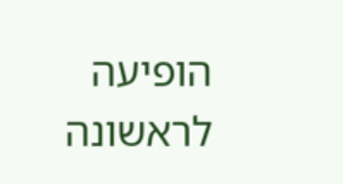הופיעה לראשונה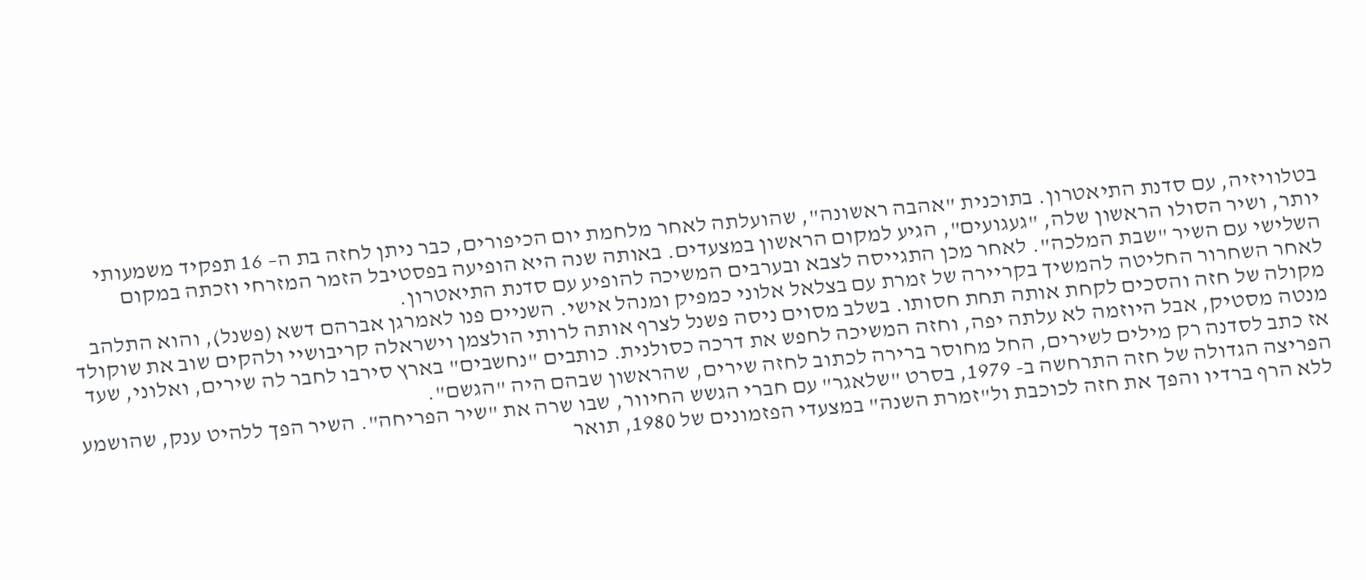בטלוויזיה, עם סדנת התיאטרון. בתוכנית "אהבה ראשונה", שהועלתה לאחר מלחמת יום הכיפורים, כבר ניתן לחזה בת ה– 16 תפקיד משמעותי יותר, ושיר הסולו הראשון שלה, "געגועים", הגיע למקום הראשון במצעדים. באותה שנה היא הופיעה בפסטיבל הזמר המזרחי וזכתה במקום השלישי עם השיר "שבת המלכה". לאחר מכן התגייסה לצבא ובערבים המשיכה להופיע עם סדנת התיאטרון.
לאחר השחרור החליטה להמשיך בקריירה של זמרת עם בצלאל אלוני כמפיק ומנהל אישי. השניים פנו לאמרגן אברהם דשא (פשנל), והוא התלהב מקולה של חזה והסכים לקחת אותה תחת חסותו. בשלב מסוים ניסה פשנל לצרף אותה לרותי הולצמן וישראלה קריבושיי ולהקים שוב את שוקולד מנטה מסטיק, אבל היוזמה לא עלתה יפה, וחזה המשיכה לחפש את דרכה כסולנית. כותבים "נחשבים" בארץ סירבו לחבר לה שירים, ואלוני, שעד אז כתב לסדנה רק מילים לשירים, החל מחוסר ברירה לכתוב לחזה שירים, שהראשון שבהם היה "הגשם".
הפריצה הגדולה של חזה התרחשה ב- 1979, בסרט "שלאגר" עם חברי הגשש החיוור, שבו שרה את "שיר הפריחה". השיר הפך ללהיט ענק, שהושמע ללא הרף ברדיו והפך את חזה לכוכבת ול"זמרת השנה" במצעדי הפזמונים של 1980, תואר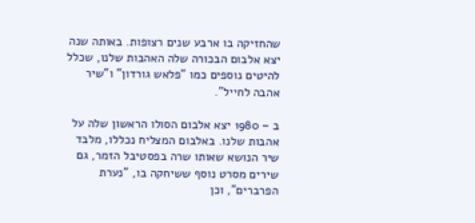שהחזיקה בו ארבע שנים רצופות. באותה שנה יצא אלבום הבכורה שלה האהבות שלנו, שכלל להיטים נוספים כמו "פלאש גורדון" ו"שיר אהבה לחייל".

ב – 1980 יצא אלבום הסולו הראשון שלה על אהבות שלנו. באלבום המצליח נכללו, מלבד שיר הנושא שאותו שרה בפסטיבל הזמר, גם שירים מסרט נוסף ששיחקה בו, "נערת הפרברים", וכן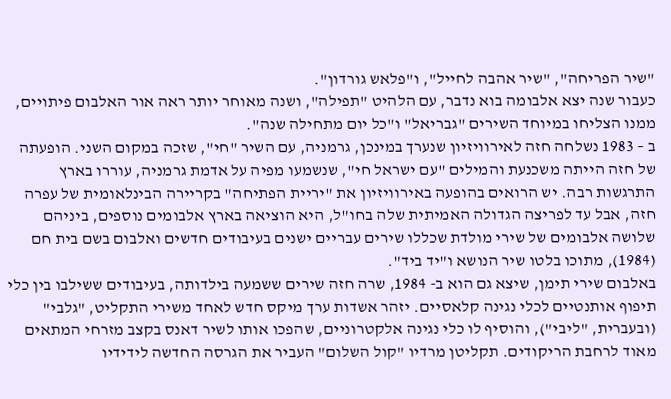"שיר הפריחה", "שיר אהבה לחייל", ו"פלאש גורדון".
כעבור שנה יצא אלבומה בוא נדבר, עם הלהיט "תפילה", ושנה מאוחר יותר ראה אור האלבום פיתויים, ממנו הצליחו במיוחד השירים "גבריאל" ו"כל יום מתחילה שנה".
ב – 1983 נשלחה חזה לאירוויזיון שנערך במינכן, גרמניה, עם השיר "חי", שזכה במקום השני. הופעתה של חזה הייתה משכנעת והמילים "עם ישראל חי", שנשמעו מפיה על אדמת גרמניה, עוררו בארץ התרגשות רבה. יש הרואים בהופעה באירוויזיון את "יריית הפתיחה" בקריירה הבינלאומית של עפרה חזה, אבל עד לפריצה הגדולה האמיתית שלה בחו"ל, היא הוציאה בארץ אלבומים נוספים, ביניהם שלושה אלבומים של שירי מולדת שכללו שירים עבריים ישנים בעיבודים חדשים ואלבום בשם בית חם (1984), מתוכו בלטו שיר הנושא ו"יד ביד".
באלבום שירי תימן, שיצא גם הוא ב- 1984, שרה חזה שירים ששמעה בילדותה, בעיבודים ששילבו בין כלי תיפוף אותנטיים לכלי נגינה קלאסיים. יזהר אשדות ערך מיקס חדש לאחד משירי התקליט, "גלבי" (ובעברית, "ליבי"), והוסיף לו כלי נגינה אלקטרוניים, שהפכו אותו לשיר דאנס בקצב מזרחי המתאים מאוד לרחבת הריקודים. תקליטן מרדיו "קול השלום" העביר את הגרסה החדשה לידידיו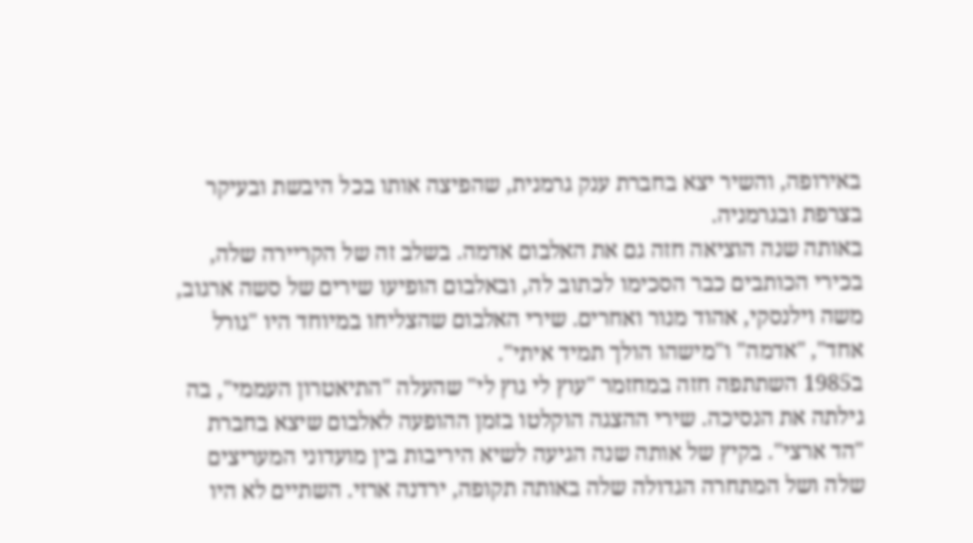באירופה, והשיר יצא בחברת ענק גרמנית, שהפיצה אותו בכל היבשת ובעיקר בצרפת ובגרמניה.
באותה שנה הוציאה חזה גם את האלבום אדמה. בשלב זה של הקריירה שלה, בכירי הכותבים כבר הסכימו לכתוב לה, ובאלבום הופיעו שירים של סשה ארגוב, משה וילנסקי, אהוד מנור ואחרים. שירי האלבום שהצליחו במיוחד היו "גורל אחד", "אדמה" ו"מישהו הולך תמיד איתי".
ב1985 השתתפה חזה במחזמר "עוץ לי גוץ לי" שהעלה "התיאטרון העממי", בה גילתה את הנסיכה. שירי ההצגה הוקלטו בזמן ההופעה לאלבום שיצא בחברת "הד ארצי". בקיץ של אותה שנה הגיעה לשיא היריבות בין מועדוני המעריצים שלה ושל המתחרה הגדולה שלה באותה תקופה, ירדנה ארזי. השתיים לא היו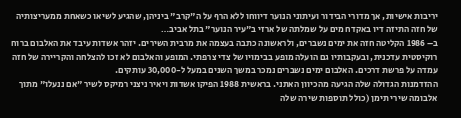יריבות אישיות, אך מדורי הבידור ועיתוני הנוער דיווחו ללא הרף על ה"קרב" ביניהן, שהגיע לשיאו כשאחת ממעריצותיה של חזה התיזה דיו באקדח מים על שמלתה של ארזי ב"עיר הנוער" בתל אביב…
ב– 1986 הקליטה חזה את ימים נשברים, ולראשונה כתבה בעצמה את מרבית השירים. יזהר אשדות עיבד את האלבום ברוח רוקיסטית עדכנית, ובעקבותיו גם הועלה מופע בבימויו של צדי צרפתי. המופע והאלבום לא זכו להצלחה והקריירה של חזה עמדה על פרשת דרכים. האלבום ימים נשברים נמכר במשך השנים במעל ל-30,000 עותקים.
ההזדמנות הגדולה שלה הגיעה מהכיוון האתני. בראשית 1988 הפיקו אשדות ויאיר ניצני רמיקס לשיר "אם ננעלו" מתוך אלבומה שירי תימן (כולל תוספות שירה שלה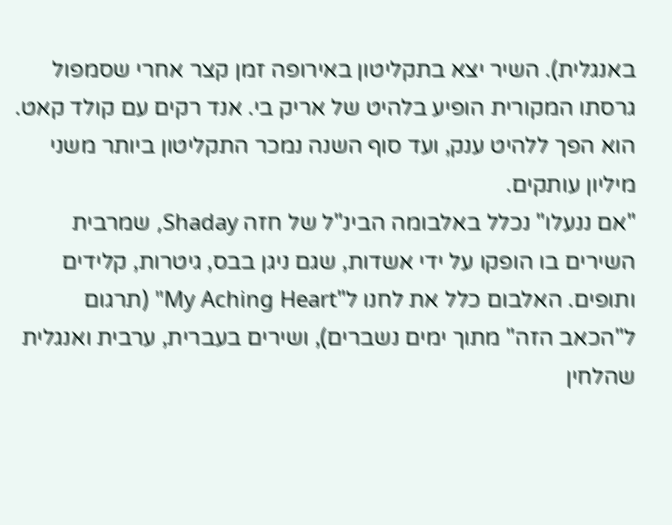באנגלית). השיר יצא בתקליטון באירופה זמן קצר אחרי שסמפול גרסתו המקורית הופיע בלהיט של אריק בי. אנד רקים עם קולד קאט. הוא הפך ללהיט ענק, ועד סוף השנה נמכר התקליטון ביותר משני מיליון עותקים.
"אם ננעלו" נכלל באלבומה הבינ"ל של חזה Shaday, שמרבית השירים בו הופקו על ידי אשדות, שגם ניגן בבס, גיטרות, קלידים ותופים. האלבום כלל את לחנו ל"My Aching Heart" (תרגום ל"הכאב הזה" מתוך ימים נשברים), ושירים בעברית, ערבית ואנגלית שהלחין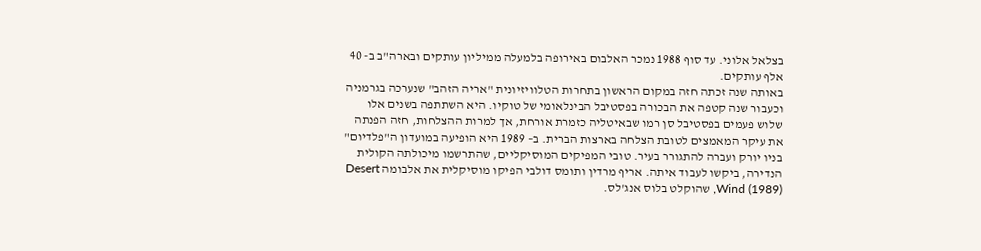בצלאל אלוני. עד סוף 1988 נמכר האלבום באירופה בלמעלה ממיליון עותקים ובארה"ב ב- 40 אלף עותקים.
באותה שנה זכתה חזה במקום הראשון בתחרות הטלוויזיונית "אריה הזהב" שנערכה בגרמניה וכעבור שנה קטפה את הבכורה בפסטיבל הבינלאומי של טוקיו. היא השתתפה בשנים אלו שלוש פעמים בפסטיבל סן רמו שבאיטליה כזמרת אורחת, אך למרות ההצלחות, חזה הפנתה את עיקר המאמצים לטובת הצלחה בארצות הברית. ב– 1989 היא הופיעה במועדון ה"פלדיום" בניו יורק ועברה להתגורר בעיר. טובי המפיקים המוסיקליים, שהתרשמו מיכולתה הקולית הנדירה, ביקשו לעבוד איתה. אריף מרדין ותומס דולבי הפיקו מוסיקלית את אלבומה Desert Wind (1989), שהוקלט בלוס אנג'לס.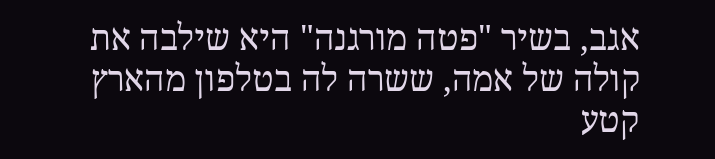אגב, בשיר "פטה מורגנה" היא שילבה את קולה של אמה, ששרה לה בטלפון מהארץ קטע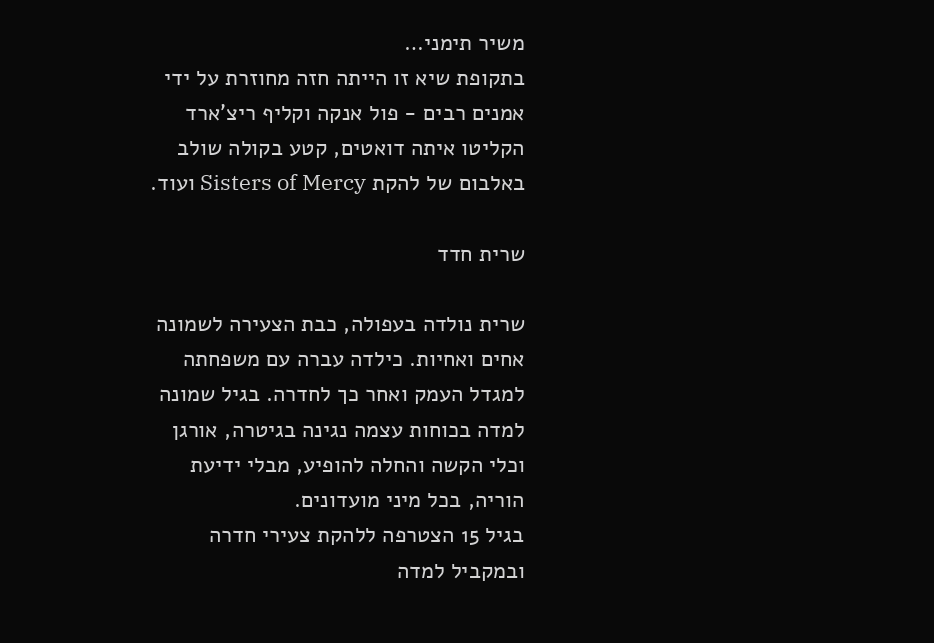משיר תימני…
בתקופת שיא זו הייתה חזה מחוזרת על ידי אמנים רבים - פול אנקה וקליף ריצ'ארד הקליטו איתה דואטים, קטע בקולה שולב באלבום של להקת Sisters of Mercy ועוד.

שרית חדד

שרית נולדה בעפולה, כבת הצעירה לשמונה אחים ואחיות. כילדה עברה עם משפחתה למגדל העמק ואחר כך לחדרה. בגיל שמונה למדה בכוחות עצמה נגינה בגיטרה, אורגן וכלי הקשה והחלה להופיע, מבלי ידיעת הוריה, בכל מיני מועדונים.
בגיל 15 הצטרפה ללהקת צעירי חדרה ובמקביל למדה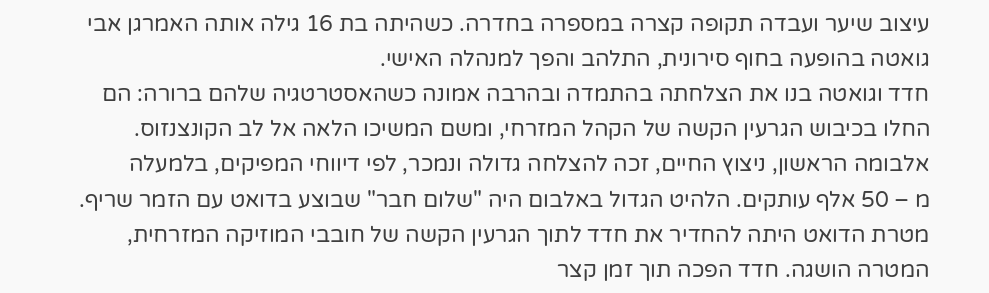עיצוב שיער ועבדה תקופה קצרה במספרה בחדרה. כשהיתה בת 16 גילה אותה האמרגן אבי גואטה בהופעה בחוף סירונית, התלהב והפך למנהלה האישי.
חדד וגואטה בנו את הצלחתה בהתמדה ובהרבה אמונה כשהאסטרטגיה שלהם ברורה: הם החלו בכיבוש הגרעין הקשה של הקהל המזרחי, ומשם המשיכו הלאה אל לב הקונצנזוס. אלבומה הראשון, ניצוץ החיים, זכה להצלחה גדולה ונמכר, לפי דיווחי המפיקים, בלמעלה
מ – 50 אלף עותקים. הלהיט הגדול באלבום היה "שלום חבר" שבוצע בדואט עם הזמר שריף. מטרת הדואט היתה להחדיר את חדד לתוך הגרעין הקשה של חובבי המוזיקה המזרחית, המטרה הושגה. חדד הפכה תוך זמן קצר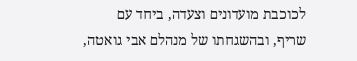לכוכבת מועדונים וצעדה, ביחד עם שריף, ובהשגחתו של מנהלם אבי גואטה,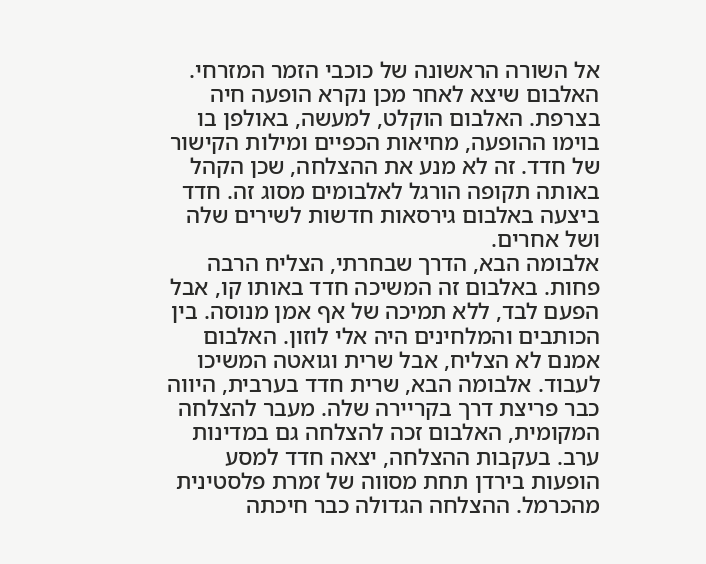אל השורה הראשונה של כוכבי הזמר המזרחי.
האלבום שיצא לאחר מכן נקרא הופעה חיה בצרפת. האלבום הוקלט, למעשה, באולפן בו בוימו ההופעה, מחיאות הכפיים ומילות הקישור של חדד. זה לא מנע את ההצלחה, שכן הקהל באותה תקופה הורגל לאלבומים מסוג זה. חדד ביצעה באלבום גירסאות חדשות לשירים שלה ושל אחרים.
אלבומה הבא, הדרך שבחרתי, הצליח הרבה פחות. באלבום זה המשיכה חדד באותו קו, אבל הפעם לבד, ללא תמיכה של אף אמן מנוסה. בין הכותבים והמלחינים היה אלי לוזון. האלבום אמנם לא הצליח, אבל שרית וגואטה המשיכו לעבוד. אלבומה הבא, שרית חדד בערבית, היווה כבר פריצת דרך בקריירה שלה. מעבר להצלחה המקומית, האלבום זכה להצלחה גם במדינות ערב. בעקבות ההצלחה, יצאה חדד למסע הופעות בירדן תחת מסווה של זמרת פלסטינית מהכרמל. ההצלחה הגדולה כבר חיכתה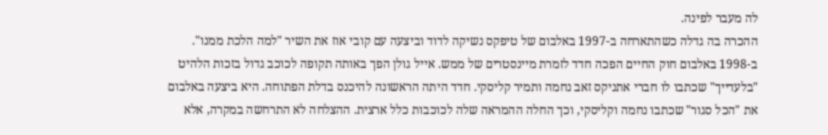לה מעבר לפינה.
ההכרה בה גדלה כשהתארחה ב-1997 באלבום של טיפקס נשיקה לדוד וביצעה עם קובי אוז את השיר "למה הלכת ממנו".
ב-1998 באלבום חוק החיים הפכה חדד לזמרת מיינסטרים של ממש. אייל גולן הפך באותה תקופה לכוכב גדול בזכות הלהיט "בלעדייך" שכתבו לו חברי אתניקס זאב נחמה ותמיר קליסקי. חדד היתה הראשונה להיכנס בדלת הפתוחה. היא ביצעה באלבום את "הכל סגור" שכתבו נחמה וקליסקי, וכך החלה ההמראה שלה לכוכבות כלל ארצית. ההצלחה לא התרחשה במקרה, אלא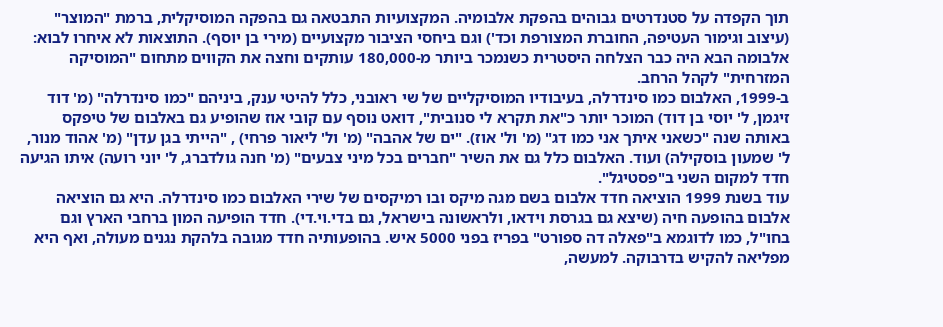תוך הקפדה על סטנדרטים גבוהים בהפקת אלבומיה. המקצועיות התבטאה גם בהפקה המוסיקלית, ברמת "המוצר" (עיצוב וגימור העטיפה, החוברת המצורפת וכד') וגם ביחסי הציבור מקצועיים (מירי בן יוסף). התוצאות לא איחרו לבוא: אלבומה הבא היה כבר הצלחה היסטרית כשנמכר ביותר מ-180,000 עותקים וחצה את הקווים מתחום "המוסיקה המזרחית" לקהל הרחב.
ב-1999, האלבום כמו סינדרלה, בעיבודיו המוסיקליים של שי ראובני, כלל להיטי ענק, ביניהם "כמו סינדרלה" (מ' דוד זיגמן, ל' יוסי בן דוד) המוכר יותר כ"את תקרא לי סנובית", דואט נוסף עם קובי אוז שהופיע גם באלבום של טיפקס באותה שנה "כשאני איתך אני כמו דג" (מ' ול' אוז). "ים של אהבה" (מ' ול' ליאור פרחי) , "הייתי בגן עדן" (מ' אהוד מנור, ל' שמעון בוסקילה) ועוד. האלבום כלל גם את השיר "חברים בכל מיני צבעים" (מ' חנה גולדברג, ל' יוני רועה) איתו הגיעה חדד למקום השני ב"פסטיגל".
עוד בשנת 1999 הוציאה חדד אלבום בשם מגה מיקס ובו רמיקסים של שירי האלבום כמו סינדרלה. היא גם הוציאה אלבום בהופעה חיה (שיצא גם בגרסת וידאו, ולראשונה בישראל, גם בדי.וי.די). חדד הופיעה המון ברחבי הארץ וגם בחו"ל, כמו לדוגמא ב"פאלה דה ספורט" בפריז בפני 5000 איש. בהופעותיה חדד מגובה בלהקת נגנים מעולה, ואף היא מפליאה להקיש בדרבוקה. למעשה,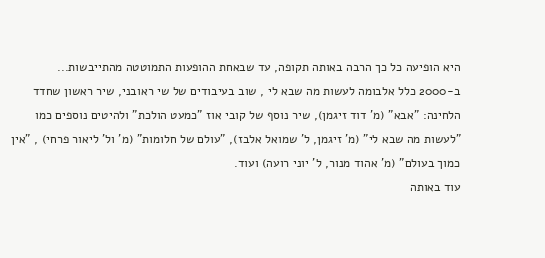היא הופיעה כל כך הרבה באותה תקופה, עד שבאחת ההופעות התמוטטה מהתייבשות...
ב-2000 כלל אלבומה לעשות מה שבא לי , שוב בעיבודים של שי ראובני, שיר ראשון שחדד הלחינה: "אבא" (מ' דוד זיגמן), שיר נוסף של קובי אוז "כמעט הולכת" ולהיטים נוספים כמו "לעשות מה שבא לי" (מ' זיגמן, ל' שמואל אלבז), "עולם של חלומות" (מ' ול' ליאור פרחי) , "אין כמוך בעולם" (מ' אהוד מנור, ל' יוני רועה) ועוד.
עוד באותה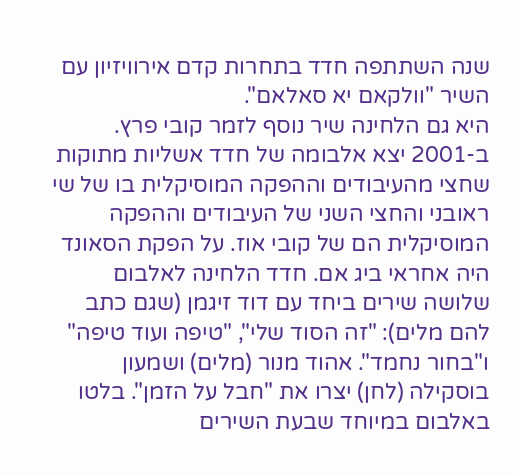שנה השתתפה חדד בתחרות קדם אירוויזיון עם השיר "וולקאם יא סאלאם".
היא גם הלחינה שיר נוסף לזמר קובי פרץ.
ב-2001 יצא אלבומה של חדד אשליות מתוקות שחצי מהעיבודים וההפקה המוסיקלית בו של שי ראובני והחצי השני של העיבודים וההפקה המוסיקלית הם של קובי אוז. על הפקת הסאונד היה אחראי ביג אם. חדד הלחינה לאלבום שלושה שירים ביחד עם דוד זיגמן (שגם כתב להם מלים): "זה הסוד שלי", "טיפה ועוד טיפה" ו"בחור נחמד". אהוד מנור (מלים) ושמעון בוסקילה (לחן) יצרו את "חבל על הזמן". בלטו באלבום במיוחד שבעת השירים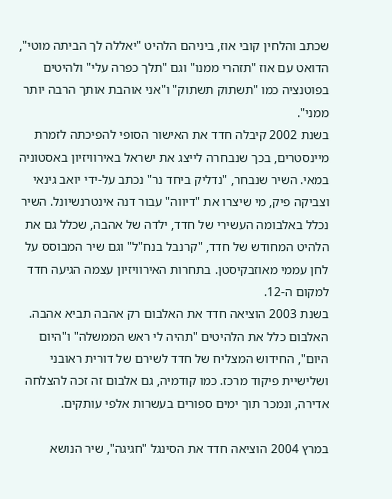שכתב והלחין קובי אוז, ביניהם הלהיט "יאללה לך הביתה מוטי", הדואט עם אוז "תזהרי ממנו" וגם "תלך כפרה עלי" ולהיטים בפוטנציה כמו "תשתוק תשתוק" ו"אני אוהבת אותך הרבה יותר ממני".
בשנת 2002 קיבלה חדד את האישור הסופי להפיכתה לזמרת מיינסטרים, בכך שנבחרה לייצג את ישראל באירוויזיון באסטוניה במאי. השיר שנבחר, "נדליק ביחד נר" נכתב על-ידי יואב גינאי וצביקה פיק, מי שיצרו את "דיווה" עבור דנה אינטרנשיונל. השיר נכלל באלבומה העשירי של חדד, ילדה של אהבה, שכלל גם את הלהיט המחודש של חדד, "קרנבל בנח"ל" וגם שיר המבוסס על לחן עממי מאוזבקיסטן. בתחרות האירוויזיון עצמה הגיעה חדד למקום ה-12.
בשנת 2003 הוציאה חדד את האלבום רק אהבה תביא אהבה. האלבום כלל את הלהיטים "תהיה לי ראש הממשלה" ו"היום היום", החידוש המצליח של חדד לשירם של דורית ראובני ושלישיית פיקוד מרכז. כמו קודמיה, גם אלבום זה זכה להצלחה אדירה, ונמכר תוך ימים ספורים בעשרות אלפי עותקים.

במרץ 2004 הוציאה חדד את הסינגל "חגיגה", שיר הנושא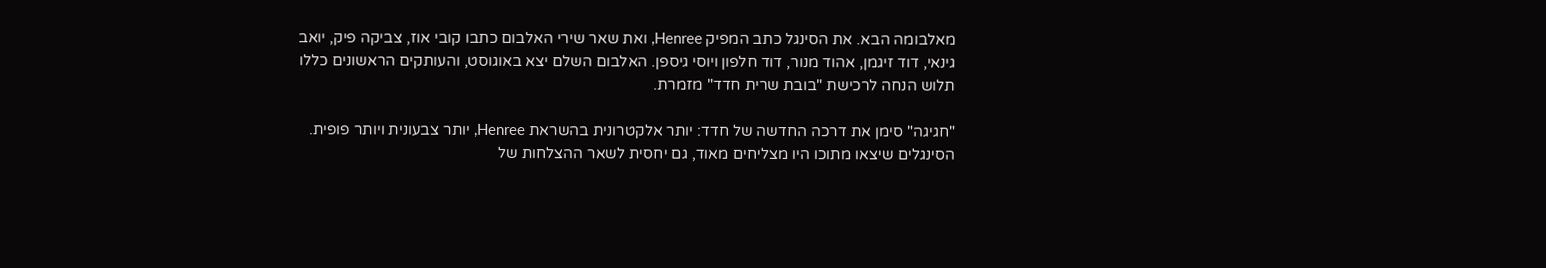מאלבומה הבא. את הסינגל כתב המפיק Henree, ואת שאר שירי האלבום כתבו קובי אוז, צביקה פיק, יואב גינאי, דוד זיגמן, אהוד מנור, דוד חלפון ויוסי גיספן. האלבום השלם יצא באוגוסט, והעותקים הראשונים כללו תלוש הנחה לרכישת "בובת שרית חדד" מזמרת.

"חגיגה" סימן את דרכה החדשה של חדד: יותר אלקטרונית בהשראת Henree, יותר צבעונית ויותר פופית. הסינגלים שיצאו מתוכו היו מצליחים מאוד, גם יחסית לשאר ההצלחות של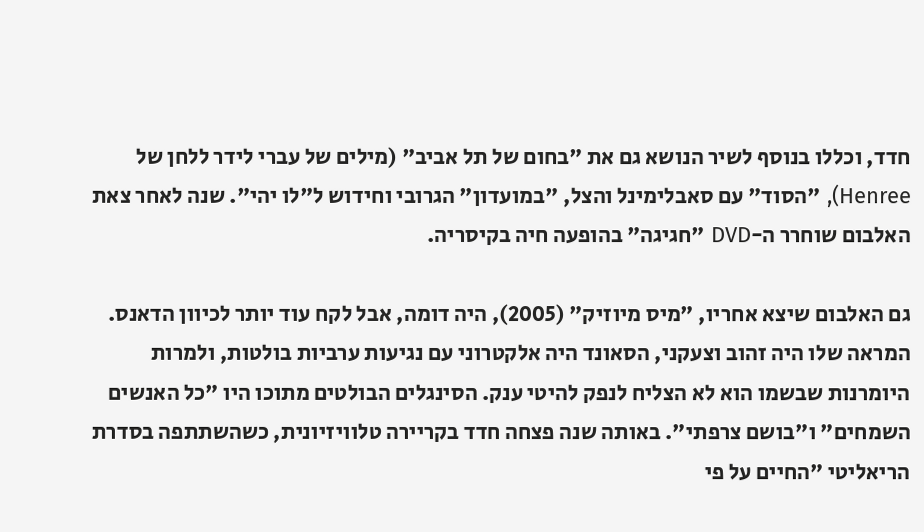חדד, וכללו בנוסף לשיר הנושא גם את "בחום של תל אביב" (מילים של עברי לידר ללחן של Henree), "הסוד" עם סאבלימינל והצל, "במועדון" הגרובי וחידוש ל"לו יהי". שנה לאחר צאת האלבום שוחרר ה-DVD "חגיגה" בהופעה חיה בקיסריה.

גם האלבום שיצא אחריו, "מיס מיוזיק" (2005), היה דומה, אבל לקח עוד יותר לכיוון הדאנס. המראה שלו היה זהוב וצעקני, הסאונד היה אלקטרוני עם נגיעות ערביות בולטות, ולמרות היומרנות שבשמו הוא לא הצליח לנפק להיטי ענק. הסינגלים הבולטים מתוכו היו "כל האנשים השמחים" ו"בושם צרפתי". באותה שנה פצחה חדד בקריירה טלוויזיונית, כשהשתתפה בסדרת הריאליטי "החיים על פי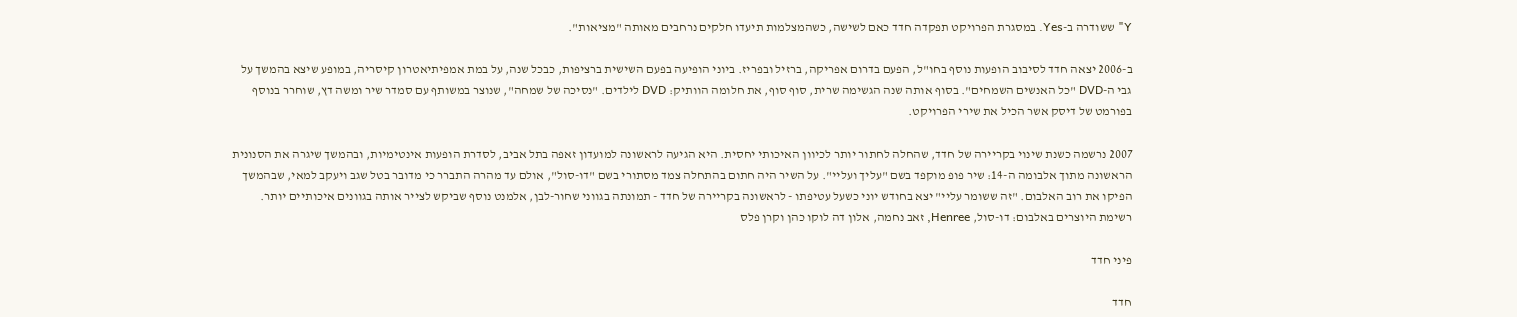Y" ששודרה ב-Yes. במסגרת הפרויקט תפקדה חדד כאם לשישה, כשהמצלמות תיעדו חלקים נרחבים מאותה "מציאות".

ב-2006 יצאה חדד לסיבוב הופעות נוסף בחו"ל, הפעם בדרום אפריקה, ברזיל ובפריז. ביוני הופיעה בפעם השישית ברציפות, כבכל שנה, על במת אמפיתיאטרון קיסריה, במופע שיצא בהמשך על גבי ה-DVD "כל האנשים השמחים". בסוף אותה שנה הגשימה שרית, סוף סוף, את חלומה הוותיק: DVD לילדים. "נסיכה של שמחה", שנוצר במשותף עם סמדר שיר ומשה דץ, שוחרר בנוסף בפורמט של דיסק אשר הכיל את שירי הפרויקט.

2007 נרשמה כשנת שינוי בקריירה של חדד, שהחלה לחתור יותר לכיוון האיכותי יחסית. היא הגיעה לראשונה למועדון זאפה בתל אביב, לסדרת הופעות אינטימיות, ובהמשך שיגרה את הסנונית הראשונה מתוך אלבומה ה-14: שיר פופ מוקפד בשם "עליך ועליי". על השיר היה חתום בהתחלה צמד מסתורי בשם "דו-סול", אולם עד מהרה התברר כי מדובר בטל שגב ויעקב למאי, שבהמשך הפיקו את רוב האלבום. "זה ששומר עליי" יצא בחודש יוני כשעל עטיפתו - לראשונה בקריירה של חדד - תמונתה בגווני שחור-לבן, אלמנט נוסף שביקש לצייר אותה בגוונים איכותיים יותר. רשימת היוצרים באלבום: דו-סול, Henree, זאב נחמה, אלון דה לוקו כהן וקרן פלס

פיני חדד

חדד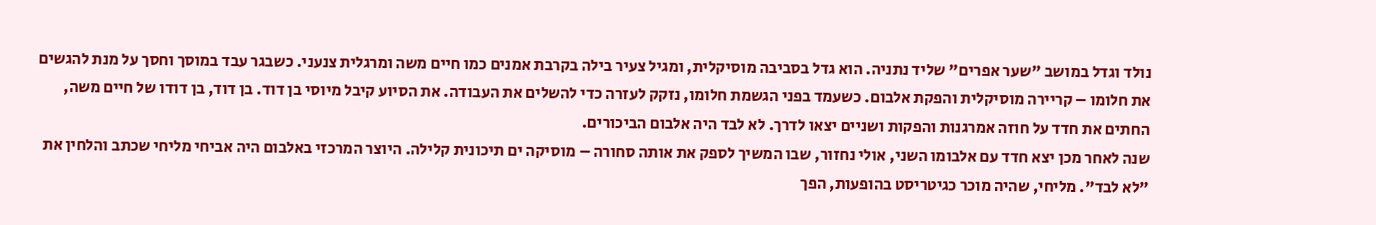נולד וגדל במושב "שער אפרים" שליד נתניה. הוא גדל בסביבה מוסיקלית, ומגיל צעיר בילה בקרבת אמנים כמו חיים משה ומרגלית צנעני. כשבגר עבד במוסך וחסך על מנת להגשים את חלומו – קריירה מוסיקלית והפקת אלבום. כשעמד בפני הגשמת חלומו, נזקק לעזרה כדי להשלים את העבודה. את הסיוע קיבל מיוסי בן דוד. בן דוד, בן דודו של חיים משה, החתים את חדד על חוזה אמרגנות והפקות ושניים יצאו לדרך. לא לבד היה אלבום הביכורים.
שנה לאחר מכן יצא חדד עם אלבומו השני, אולי נחזור, שבו המשיך לספק את אותה סחורה – מוסיקה ים תיכונית קלילה. היוצר המרכזי באלבום היה אביחי מליחי שכתב והלחין את "לא לבד". מליחי, שהיה מוכר כגיטריסט בהופעות, הפך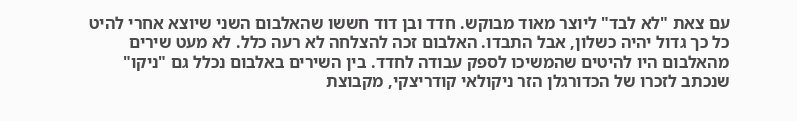עם צאת "לא לבד" ליוצר מאוד מבוקש. חדד ובן דוד חששו שהאלבום השני שיוצא אחרי להיט כל כך גדול יהיה כשלון, אבל התבדו. האלבום זכה להצלחה לא רעה כלל. לא מעט שירים מהאלבום היו להיטים שהמשיכו לספק עבודה לחדד. בין השירים באלבום נכלל גם "ניקו" שנכתב לזכרו של הכדורגלן הזר ניקולאי קודריצקי, מקבוצת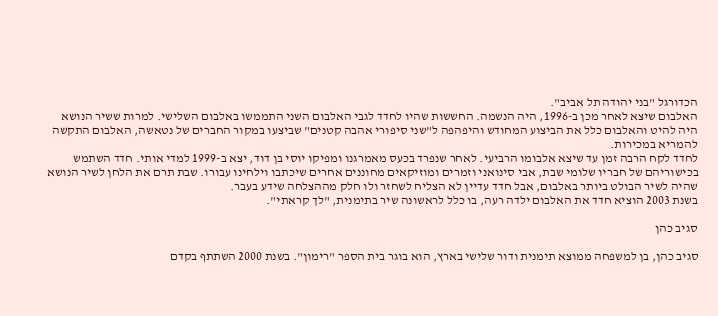הכדורגל "בני יהודה תל אביב".
האלבום שיצא לאחר מכן ב-1996, היה הנשמה. החששות שהיו לחדד לגבי האלבום השני התממשו באלבום השלישי. למרות ששיר הנושא היה להיט והאלבום כלל את הביצוע המחודש והיפהפה ל"שני סיפורי אהבה קטנים" שביצעו במקור החברים של נטאשה, האלבום התקשה להמריא במכירות.
לחדד לקח הרבה זמן עד שיצא אלבומו הרביעי. לאחר שנפרד בכעס מאמרגנו ומפיקו יוסי בן דוד, יצא ב-1999 למדי אותי. חדד השתמש בכישוריהם של חבריו שלומי שבת, אבי סינואני וזמרים ומוזיקאים מחוננים אחרים שיכתבו וילחינו עבורו. שבת תרם את הלחן לשיר הנושא שהיה לשיר הבולט ביותר באלבום, אבל חדד עדיין לא הצליח לשחזר ולו חלק מההצלחה שידע בעבר.
בשנת 2003 הוציא חדד את האלבום ילדה רעה, בו כלל לראשונה שיר בתימנית, "לך קראתי".

סגיב כהן

סגיב כהן, בן למשפחה ממוצא תימנית ודור שלישי בארץ, הוא בוגר בית הספר "רימון". בשנת 2000 השתתף בקדם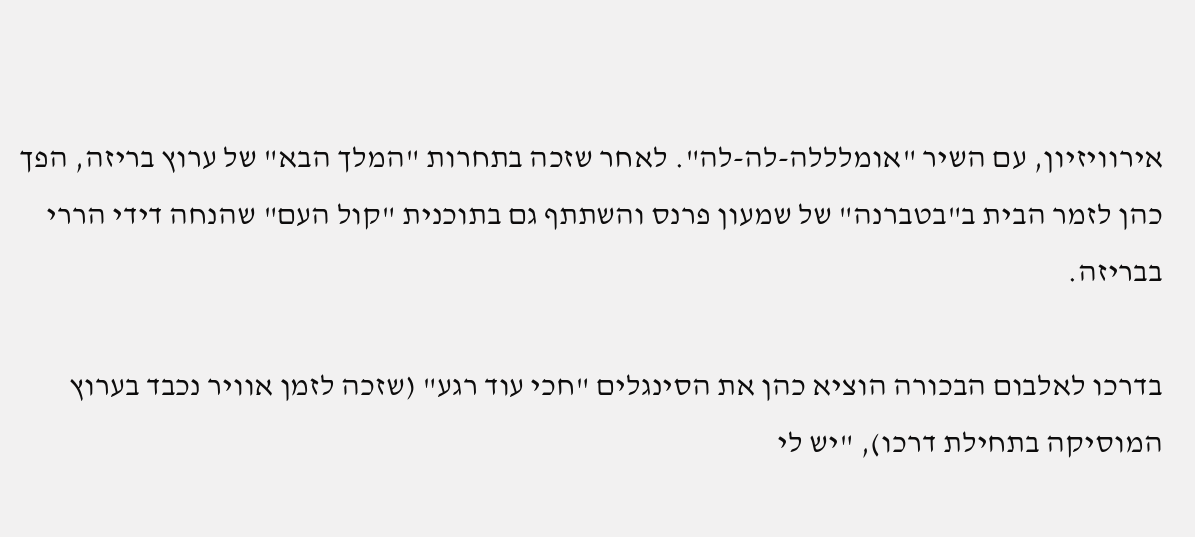אירוויזיון, עם השיר "אומלללה-לה-לה". לאחר שזכה בתחרות "המלך הבא" של ערוץ בריזה, הפך כהן לזמר הבית ב"בטברנה" של שמעון פרנס והשתתף גם בתוכנית "קול העם" שהנחה דידי הררי בבריזה.

בדרכו לאלבום הבכורה הוציא כהן את הסינגלים "חכי עוד רגע" (שזכה לזמן אוויר נכבד בערוץ המוסיקה בתחילת דרכו), "יש לי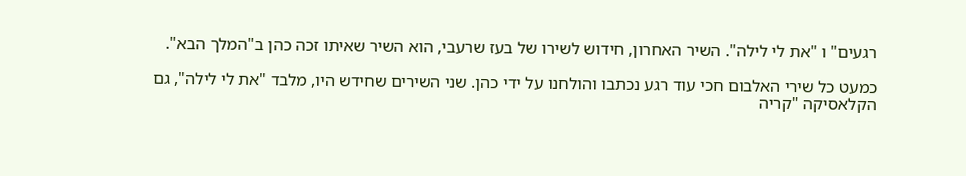רגעים" ו "את לי לילה". השיר האחרון, חידוש לשירו של בעז שרעבי, הוא השיר שאיתו זכה כהן ב"המלך הבא".

כמעט כל שירי האלבום חכי עוד רגע נכתבו והולחנו על ידי כהן. שני השירים שחידש היו, מלבד "את לי לילה", גם הקלאסיקה "קריה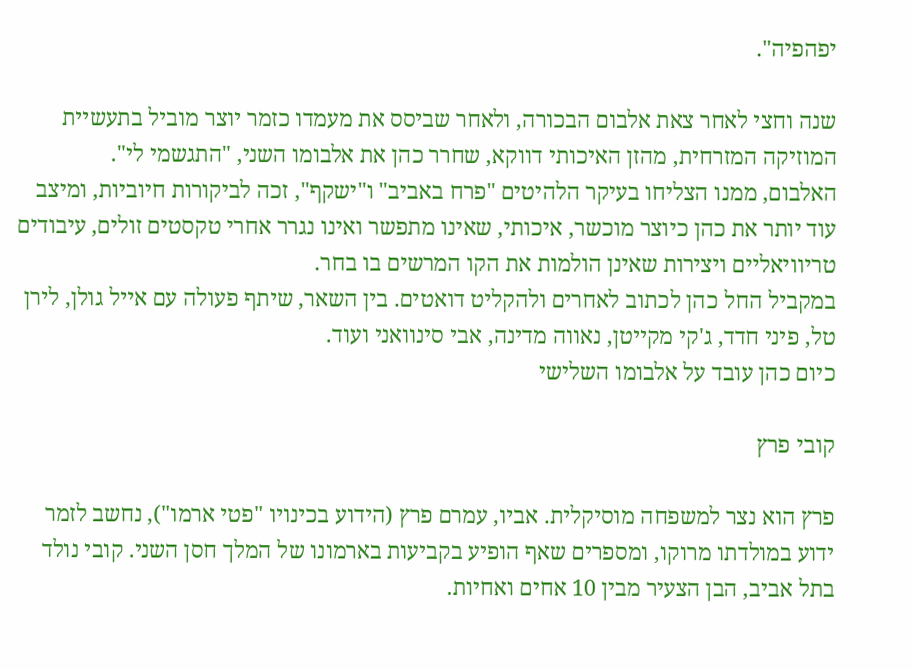יפהפיה".

שנה וחצי לאחר צאת אלבום הבכורה, ולאחר שביסס את מעמדו כזמר יוצר מוביל בתעשיית המוזיקה המזרחית, מהזן האיכותי דווקא, שחרר כהן את אלבומו השני, "התגשמי לי".
האלבום, ממנו הצליחו בעיקר הלהיטים "פרח באביב" ו"ישקף", זכה לביקורות חיוביות, ומיצב עוד יותר את כהן כיוצר מוכשר, איכותי, שאינו מתפשר ואינו נגרר אחרי טקסטים זולים, עיבודים טריוויאליים ויצירות שאינן הולמות את הקו המרשים בו בחר.
במקביל החל כהן לכתוב לאחרים ולהקליט דואטים. בין השאר, שיתף פעולה עם אייל גולן, לירן טל, פיני חדד, ג'קי מקייטן, נאווה מדינה, אבי סינוואני ועוד.
כיום כהן עובד על אלבומו השלישי

קובי פרץ

פרץ הוא נצר למשפחה מוסיקלית. אביו, עמרם פרץ (הידוע בכינויו "פטי ארמו"), נחשב לזמר ידוע במולדתו מרוקו, ומספרים שאף הופיע בקביעות בארמונו של המלך חסן השני. קובי נולד בתל אביב, הבן הצעיר מבין 10 אחים ואחיות.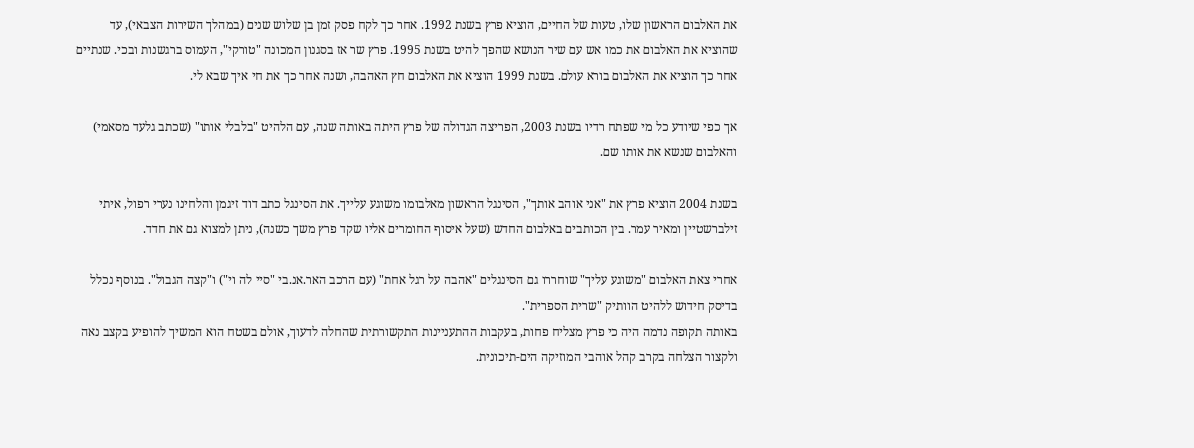את האלבום הראשון שלו, טעות של החיים, הוציא פרץ בשנת 1992. אחר כך לקח פסק זמן בן שלוש שנים (במהלך השירות הצבאי), עד שהוציא את האלבום את כמו אש עם שיר הנושא שהפך להיט בשנת 1995. פרץ שר אז בסגנון המכונה "טורקי", העמוס ברגשנות ובכי. שנתיים אחר כך הוציא את האלבום בורא עולם. בשנת 1999 הוציא את האלבום חץ האהבה, ושנה אחר כך את חי איך שבא לי.

אך כפי שיודע כל מי שפתח רדיו בשנת 2003, הפריצה הגדולה של פרץ היתה באותה שנה, עם הלהיט "בלבלי אותו" (שכתב גלעד מסאמי) והאלבום שנשא את אותו שם.

בשנת 2004 הוציא פרץ את "אני אוהב אותך", הסינגל הראשון מאלבומו משוגע עלייך. את הסינגל כתב דוד זיגמן והלחינו נערי רפול, איתי זילברשטיין ומאיר עמר. בין הכותבים באלבום החדש (שעל איסוף החומרים אליו שקד פרץ משך כשנה), ניתן למצוא גם את חדד.

אחרי צאת האלבום "משוגע עליך" שוחררו גם הסינגלים "אהבה על רגל אחת" (עם הרכב האר.אנ.בי "סיי לה וי") ו"קצה הגבול". בנוסף נכלל בדיסק חידוש ללהיט הוותיק "שרית הספרית".
באותה תקופה נדמה היה כי פרץ מצליח פחות, בעקבות ההתעניינות התקשורתית שהחלה לדעוך, אולם בשטח הוא המשיך להופיע בקצב נאה ולקצור הצלחה בקרב קהל אוהבי המוזיקה הים-תיכונית.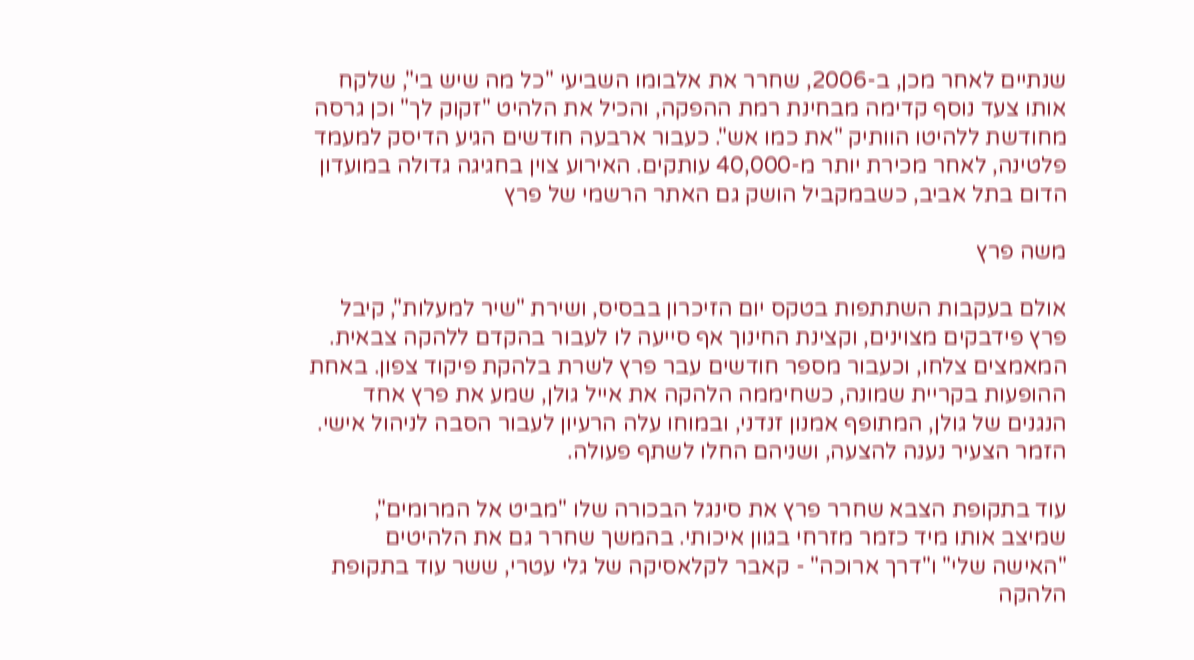שנתיים לאחר מכן, ב-2006, שחרר את אלבומו השביעי "כל מה שיש בי", שלקח אותו צעד נוסף קדימה מבחינת רמת ההפקה, והכיל את הלהיט "זקוק לך" וכן גרסה מחודשת ללהיטו הוותיק "את כמו אש". כעבור ארבעה חודשים הגיע הדיסק למעמד פלטינה, לאחר מכירת יותר מ-40,000 עותקים. האירוע צוין בחגיגה גדולה במועדון הדום בתל אביב, כשבמקביל הושק גם האתר הרשמי של פרץ

משה פרץ

אולם בעקבות השתתפות בטקס יום הזיכרון בבסיס, ושירת "שיר למעלות", קיבל פרץ פידבקים מצוינים, וקצינת החינוך אף סייעה לו לעבור בהקדם ללהקה צבאית. המאמצים צלחו, וכעבור מספר חודשים עבר פרץ לשרת בלהקת פיקוד צפון. באחת ההופעות בקריית שמונה, כשחיממה הלהקה את אייל גולן, שמע את פרץ אחד הנגנים של גולן, המתופף אמנון זנדני, ובמוחו עלה הרעיון לעבור הסבה לניהול אישי. הזמר הצעיר נענה להצעה, ושניהם החלו לשתף פעולה.

עוד בתקופת הצבא שחרר פרץ את סינגל הבכורה שלו "מביט אל המרומים", שמיצב אותו מיד כזמר מזרחי בגוון איכותי. בהמשך שחרר גם את הלהיטים "האישה שלי" ו"דרך ארוכה" - קאבר לקלאסיקה של גלי עטרי, ששר עוד בתקופת הלהקה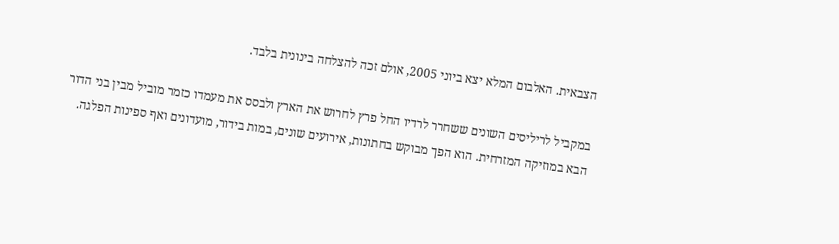הצבאית. האלבום המלא יצא ביוני 2005, אולם זכה להצלחה בינונית בלבד.

במקביל לריליסים השונים ששחרר לרדיו החל פרץ לחרוש את הארץ ולבסס את מעמדו כזמר מוביל מבין בני הדור הבא במוזיקה המזרחית. הוא הפך מבוקש בחתונות, אירועים שונים, במות בידור, מועדונים ואף ספינות הפלגה.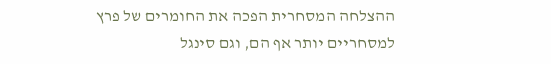ההצלחה המסחרית הפכה את החומרים של פרץ למסחריים יותר אף הם, וגם סינגל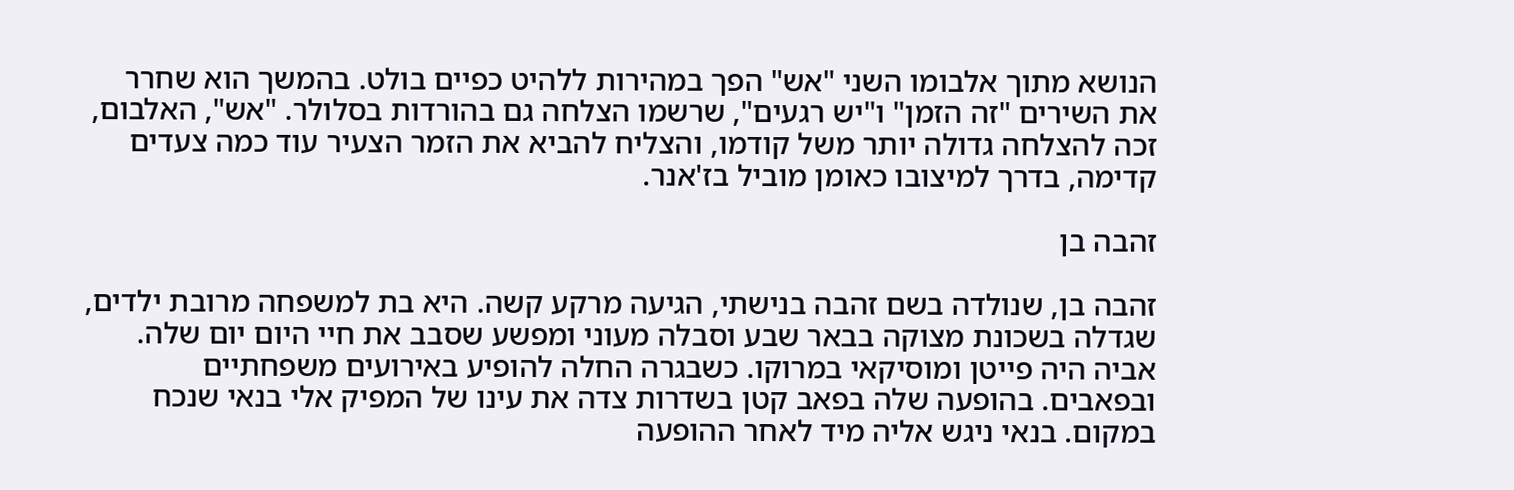הנושא מתוך אלבומו השני "אש" הפך במהירות ללהיט כפיים בולט. בהמשך הוא שחרר את השירים "זה הזמן" ו"יש רגעים", שרשמו הצלחה גם בהורדות בסלולר. "אש", האלבום, זכה להצלחה גדולה יותר משל קודמו, והצליח להביא את הזמר הצעיר עוד כמה צעדים קדימה, בדרך למיצובו כאומן מוביל בז'אנר.

זהבה בן

זהבה בן, שנולדה בשם זהבה בנישתי, הגיעה מרקע קשה. היא בת למשפחה מרובת ילדים, שגדלה בשכונת מצוקה בבאר שבע וסבלה מעוני ומפשע שסבב את חיי היום יום שלה. אביה היה פייטן ומוסיקאי במרוקו. כשבגרה החלה להופיע באירועים משפחתיים ובפאבים. בהופעה שלה בפאב קטן בשדרות צדה את עינו של המפיק אלי בנאי שנכח במקום. בנאי ניגש אליה מיד לאחר ההופעה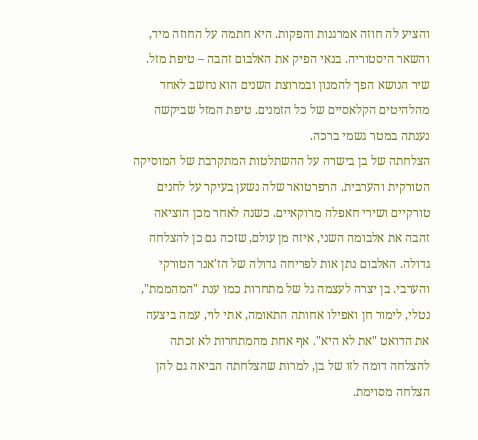והציע לה חוזה אמרגנות והפקות. היא חתמה על החוזה מיד, והשאר היסטוריה. בנאי הפיק את האלבום זהבה – טיפת מזל. שיר הנושא הפך להמנון ובמרוצת השנים הוא נחשב לאחד מהלהיטים הקלאסיים של כל הזמנים. טיפת המזל שביקשה נענתה במטר גשמי ברכה.
הצלחתה של בן בישרה על ההשתלטות המתקרבת של המוסיקה הטורקית והערבית. הרפרטואר שלה נשען בעיקר על לחנים טורקיים ושירי חאפלה מרוקאיים. כשנה לאחר מכן הוציאה זהבה את אלבומה השני, איזה מן עולם, שזכה גם כן להצלחה גדולה. האלבום נתן אות לפריחה גדולה של הז'אנר הטורקי והערבי. בן יצרה לעצמה גל של מתחרות כמו ענת "המהממת", נטלי, לימור חן ואפילו אחותה התאומה, אתי לוי, עמה ביצעה את הדואט "את לא היא". אף אחת מהמתחרות לא זכתה להצלחה דומה לזו של בן, למרות שהצלחתה הביאה גם להן הצלחה מסוימת.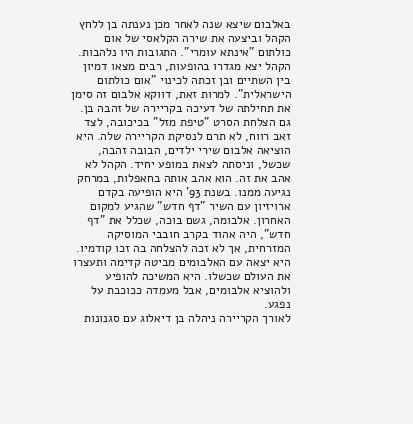באלבום שיצא שנה לאחר מכן נענתה בן ללחץ הקהל וביצעה את שירה הקלאסי של אום כולתום "אינתא עומרי". התגובות היו נלהבות. הקהל יצא מגדרו בהופעות, רבים מצאו דמיון בין השתיים ובן זכתה לכינוי "אום כולתום הישראלית". למרות זאת, דווקא אלבום זה סימן את תחילתה של דעיכה בקריירה של זהבה בן. גם הצלחת הסרט "טיפת מזל" בכיכובה, לצד זאב רווח, לא תרם לנסיקת הקריירה שלה. היא הוציאה אלבום שירי ילדים, הבובה זהבה, שכשל, וניסתה לצאת במופע יחיד. הקהל לא אהב את זה. הוא אהב אותה בחאפלות, במרחק נגיעה ממנו. בשנת 93' היא הופיעה בקדם ארויזיון עם השיר "דף חדש" שהגיע למקום האחרון. אלבומה, גשם בוכה, שכלל את "דף חדש", היה אהוד בקרב חובבי המוסיקה המזרחית, אך לא זכה להצלחה בה זכו קודמיו. היא יצאה עם האלבומים מביטה קדימה ותעצרו את העולם שכשלו. היא המשיכה להופיע ולהוציא אלבומים, אבל מעמדה ככוכבת על נפגע.
לאורך הקריירה ניהלה בן דיאלוג עם סגנונות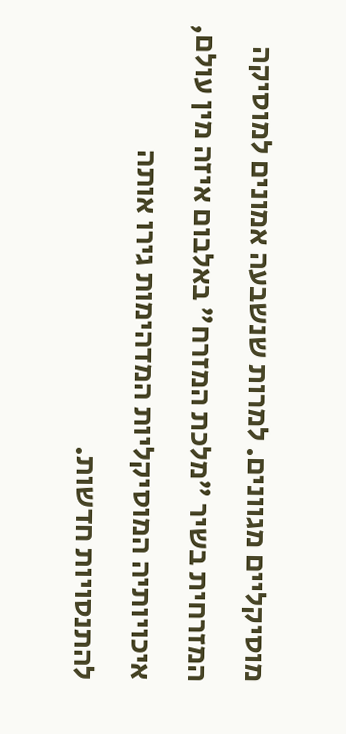מוסיקליים מגוונים. למרות שנשבעה אמונים למוסיקה המזרחית בשיר "מלכת המזרח" באלבום איזה מין עולם, איכויותיה המוסיקליות המדהימות גירו אותה להתנסויות חדשות.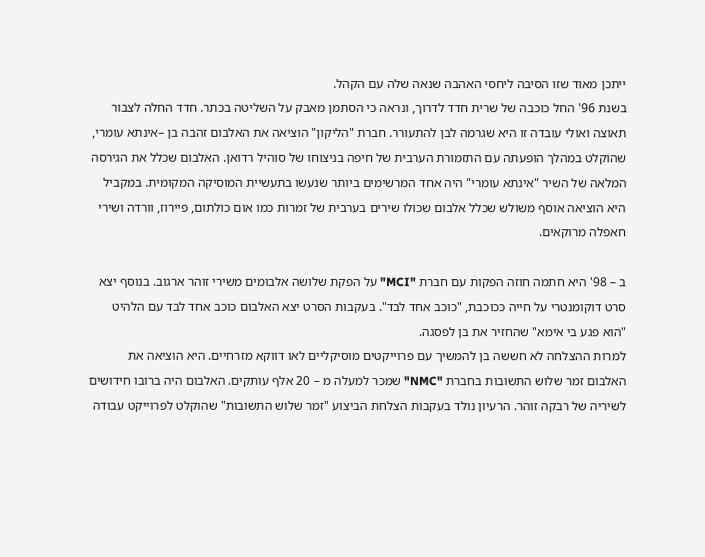ייתכן מאוד שזו הסיבה ליחסי האהבה שנאה שלה עם הקהל.
בשנת 96' החל כוכבה של שרית חדד לדרוך, ונראה כי הסתמן מאבק על השליטה בכתר. חדד החלה לצבור תאוצה ואולי עובדה זו היא שגרמה לבן להתעורר. חברת "הליקון" הוציאה את האלבום זהבה בן –אינתא עומרי, שהוקלט במהלך הופעתה עם התזמורת הערבית של חיפה בניצוחו של סוהיל רדואן. האלבום שכלל את הגירסה המלאה של השיר "אינתא עומרי" היה אחד המרשימים ביותר שנעשו בתעשיית המוסיקה המקומית. במקביל היא הוציאה אוסף משולש שכלל אלבום שכולו שירים בערבית של זמרות כמו אום כולתום, פיירוז, וורדה ושירי חאפלה מרוקאים.

ב – 98' היא חתמה חוזה הפקות עם חברת "MCI" על הפקת שלושה אלבומים משירי זוהר ארגוב. בנוסף יצא סרט דוקומנטרי על חייה ככוכבת, "כוכב אחד לבד". בעקבות הסרט יצא האלבום כוכב אחד לבד עם הלהיט "הוא פגע בי אימא" שהחזיר את בן לפסגה.
למרות ההצלחה לא חששה בן להמשיך עם פרוייקטים מוסיקליים לאו דווקא מזרחיים. היא הוציאה את האלבום זמר שלוש התשובות בחברת "NMC" שמכר למעלה מ – 20 אלף עותקים. האלבום היה ברובו חידושים לשיריה של רבקה זוהר. הרעיון נולד בעקבות הצלחת הביצוע "זמר שלוש התשובות" שהוקלט לפרוייקט עבודה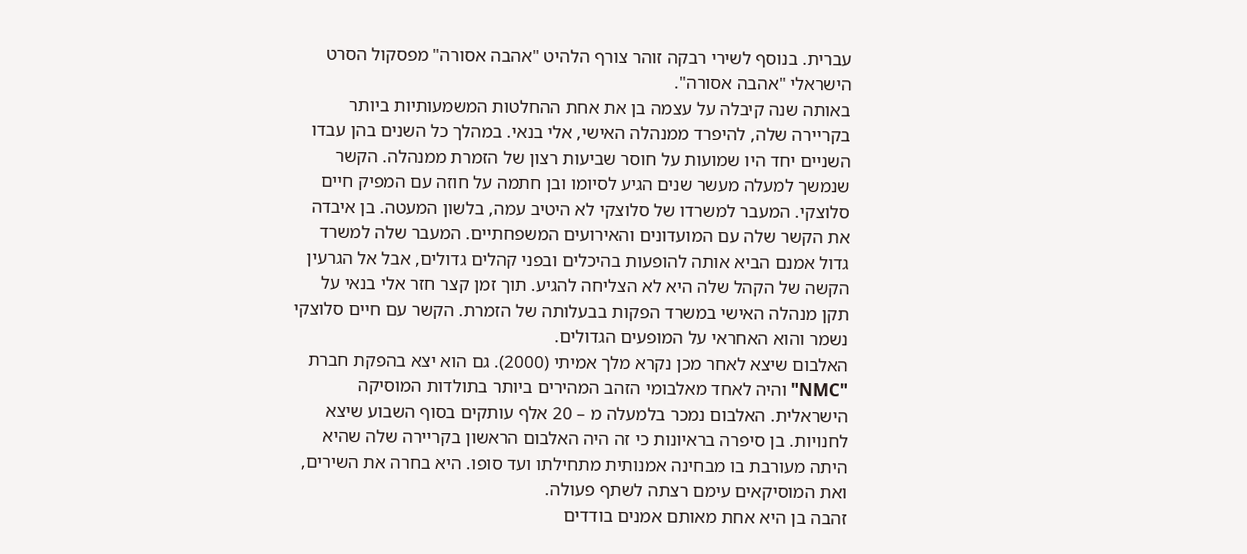עברית. בנוסף לשירי רבקה זוהר צורף הלהיט "אהבה אסורה" מפסקול הסרט הישראלי "אהבה אסורה".
באותה שנה קיבלה על עצמה בן את אחת ההחלטות המשמעותיות ביותר בקריירה שלה, להיפרד ממנהלה האישי, אלי בנאי. במהלך כל השנים בהן עבדו השניים יחד היו שמועות על חוסר שביעות רצון של הזמרת ממנהלה. הקשר שנמשך למעלה מעשר שנים הגיע לסיומו ובן חתמה על חוזה עם המפיק חיים סלוצקי. המעבר למשרדו של סלוצקי לא היטיב עמה, בלשון המעטה. בן איבדה את הקשר שלה עם המועדונים והאירועים המשפחתיים. המעבר שלה למשרד גדול אמנם הביא אותה להופעות בהיכלים ובפני קהלים גדולים, אבל אל הגרעין הקשה של הקהל שלה היא לא הצליחה להגיע. תוך זמן קצר חזר אלי בנאי על תקן מנהלה האישי במשרד הפקות בבעלותה של הזמרת. הקשר עם חיים סלוצקי נשמר והוא האחראי על המופעים הגדולים.
האלבום שיצא לאחר מכן נקרא מלך אמיתי (2000). גם הוא יצא בהפקת חברת "NMC" והיה לאחד מאלבומי הזהב המהירים ביותר בתולדות המוסיקה הישראלית. האלבום נמכר בלמעלה מ – 20 אלף עותקים בסוף השבוע שיצא לחנויות. בן סיפרה בראיונות כי זה היה האלבום הראשון בקריירה שלה שהיא היתה מעורבת בו מבחינה אמנותית מתחילתו ועד סופו. היא בחרה את השירים, ואת המוסיקאים עימם רצתה לשתף פעולה.
זהבה בן היא אחת מאותם אמנים בודדים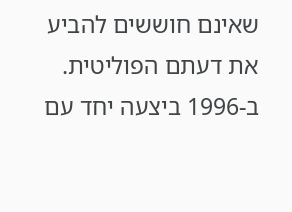שאינם חוששים להביע את דעתם הפוליטית. ב-1996 ביצעה יחד עם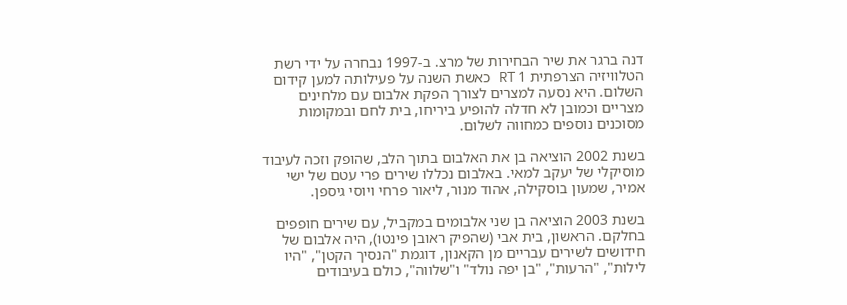דנה ברגר את שיר הבחירות של מרצ. ב-1997 נבחרה על ידי רשת הטלוויזיה הצרפתית 1 RT כאשת השנה על פעילותה למען קידום השלום. היא נסעה למצרים לצורך הפקת אלבום עם מלחינים מצריים וכמובן לא חדלה להופיע ביריחו, בית לחם ובמקומות מסוכנים נוספים כמחווה לשלום.

בשנת 2002 הוציאה בן את האלבום בתוך הלב, שהופק וזכה לעיבוד מוסיקלי של יעקב למאי. באלבום נכללו שירים פרי עטם של ישי אמיר, שמעון בוסקילה, אהוד מנור, ליאור פרחי ויוסי גיספן.

בשנת 2003 הוציאה בן שני אלבומים במקביל, עם שירים חופפים בחלקם. הראשון, בית אבי (שהפיק ראובן פינטו), היה אלבום של חידושים לשירים עבריים מן הקאנון, דוגמת "הנסיך הקטן", "היו לילות", "הרעות", "בן יפה נולד" ו"שלווה", כולם בעיבודים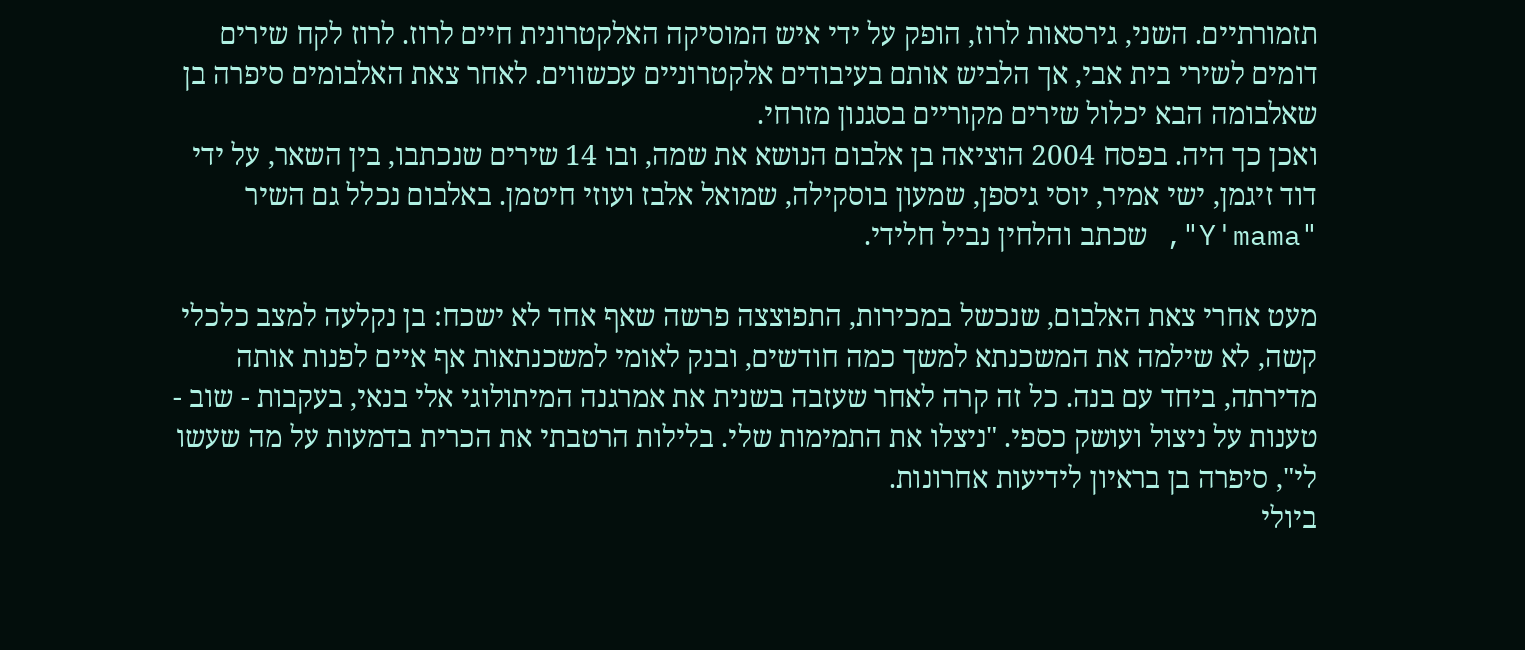תזמורתיים. השני, גירסאות לרוז, הופק על ידי איש המוסיקה האלקטרונית חיים לרוז. לרוז לקח שירים דומים לשירי בית אבי, אך הלביש אותם בעיבודים אלקטרוניים עכשווים. לאחר צאת האלבומים סיפרה בן שאלבומה הבא יכלול שירים מקוריים בסגנון מזרחי.
ואכן כך היה. בפסח 2004 הוציאה בן אלבום הנושא את שמה, ובו 14 שירים שנכתבו, בין השאר, על ידי דוד זיגמן, ישי אמיר, יוסי גיספן, שמעון בוסקילה, שמואל אלבז ועוזי חיטמן. באלבום נכלל גם השיר "Y'mama", שכתב והלחין נביל חלידי.

מעט אחרי צאת האלבום, שנכשל במכירות, התפוצצה פרשה שאף אחד לא ישכח: בן נקלעה למצב כלכלי קשה, לא שילמה את המשכנתא למשך כמה חודשים, ובנק לאומי למשכנתאות אף איים לפנות אותה מדירתה, ביחד עם בנה. כל זה קרה לאחר שעזבה בשנית את אמרגנה המיתולוגי אלי בנאי, בעקבות - שוב - טענות על ניצול ועושק כספי. "ניצלו את התמימות שלי. בלילות הרטבתי את הכרית בדמעות על מה שעשו לי", סיפרה בן בראיון לידיעות אחרונות.
ביולי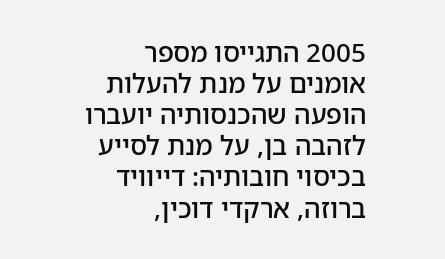2005 התגייסו מספר אומנים על מנת להעלות הופעה שהכנסותיה יועברו לזהבה בן, על מנת לסייע בכיסוי חובותיה: דייוויד ברוזה, ארקדי דוכין,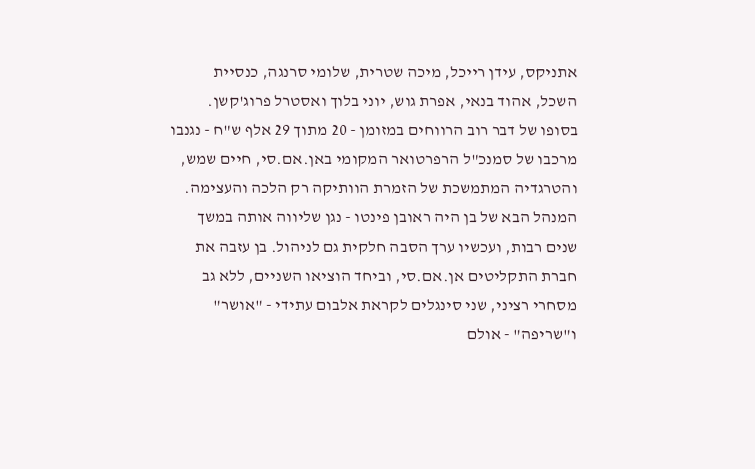אתניקס, עידן רייכל, מיכה שטרית, שלומי סרנגה, כנסיית השכל, אהוד בנאי, אפרת גוש, יוני בלוך ואסטרל פרוג'קשן. בסופו של דבר רוב הרווחים במזומן - 20 מתוך 29 אלף ש"ח - נגנבו מרכבו של סמנכ"ל הרפרטואר המקומי באן.אם.סי, חיים שמש, והטרגדיה המתמשכת של הזמרת הוותיקה רק הלכה והעצימה.
המנהל הבא של בן היה ראובן פינטו - נגן שליווה אותה במשך שנים רבות, ועכשיו ערך הסבה חלקית גם לניהול. בן עזבה את חברת התקליטים אן.אם.סי, וביחד הוציאו השניים, ללא גב מסחרי רציני, שני סינגלים לקראת אלבום עתידי - "אושר" ו"שריפה" - אולם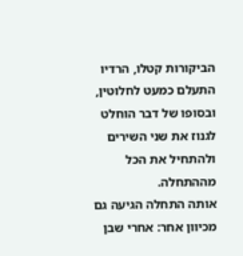הביקורות קטלו, הרדיו התעלם כמעט לחלוטין, ובסופו של דבר הוחלט לגנוז את שני השירים ולהתחיל את הכל מההתחלה.
אותה התחלה הגיעה גם מכיוון אחר: אחרי שבן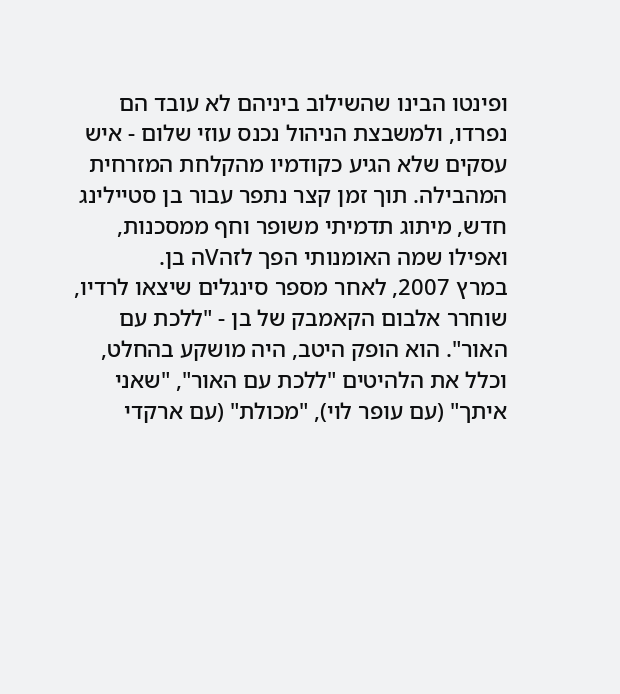ופינטו הבינו שהשילוב ביניהם לא עובד הם נפרדו, ולמשבצת הניהול נכנס עוזי שלום - איש עסקים שלא הגיע כקודמיו מהקלחת המזרחית המהבילה. תוך זמן קצר נתפר עבור בן סטיילינג חדש, מיתוג תדמיתי משופר וחף ממסכנות, ואפילו שמה האומנותי הפך לזהVה בן.
במרץ 2007, לאחר מספר סינגלים שיצאו לרדיו, שוחרר אלבום הקאמבק של בן - "ללכת עם האור". הוא הופק היטב, היה מושקע בהחלט, וכלל את הלהיטים "ללכת עם האור", "שאני איתך" (עם עופר לוי), "מכולת" (עם ארקדי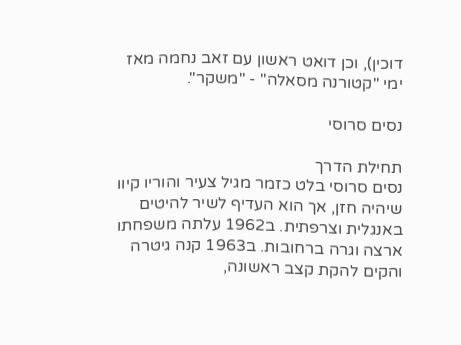דוכין), וכן דואט ראשון עם זאב נחמה מאז ימי "קטורנה מסאלה" - "משקר".

נסים סרוסי

תחילת הדרך
נסים סרוסי בלט כזמר מגיל צעיר והוריו קיוו שיהיה חזן, אך הוא העדיף לשיר להיטים באנגלית וצרפתית. ב1962 עלתה משפחתו ארצה וגרה ברחובות. ב1963 קנה גיטרה והקים להקת קצב ראשונה,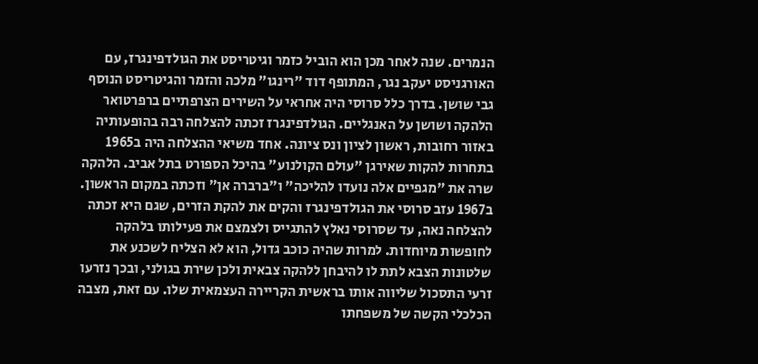הנמרים. שנה לאחר מכן הוא הוביל כזמר וגיטריסט את הגולדפינגרז, עם האורגניסט יעקב נגר, המתופף דוד "רינגו" מלכה והזמר והגיטריסט הנוסף גבי שושן. בדרך כלל סרוסי היה אחראי על השירים הצרפתיים ברפרטואר הלהקה ושושן על האנגליים. הגולדפינגרז זכתה להצלחה רבה בהופעותיה באזור רחובות, ראשון לציון ונס ציונה. אחד משיאי ההצלחה היה ב1965 בתחרות להקות שאירגן "עולם הקולנוע" בהיכל הספורט בתל אביב. הלהקה שרה את "מגפיים אלה נועדו להליכה" ו"ברברה אן" וזכתה במקום הראשון.
ב1967 עזב סרוסי את הגולדפינגרז והקים את להקת הזרים, שגם היא זכתה להצלחה נאה, עד שסרוסי נאלץ להתגייס ולצמצם את פעילותו בלהקה לחופשות מיוחדות. למרות שהיה כוכב גדול, הוא לא הצליח לשכנע את שלטונות הצבא לתת לו להיבחן ללהקה צבאית ולכן שירת בגולני, ובכך נזרעו זרעי התסכול שליווה אותו בראשית הקריירה העצמאית שלו. עם זאת, מצבה הכלכלי הקשה של משפחתו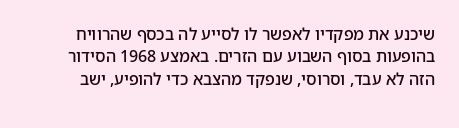שיכנע את מפקדיו לאפשר לו לסייע לה בכסף שהרוויח בהופעות בסוף השבוע עם הזרים. באמצע 1968 הסידור הזה לא עבד, וסרוסי, שנפקד מהצבא כדי להופיע, ישב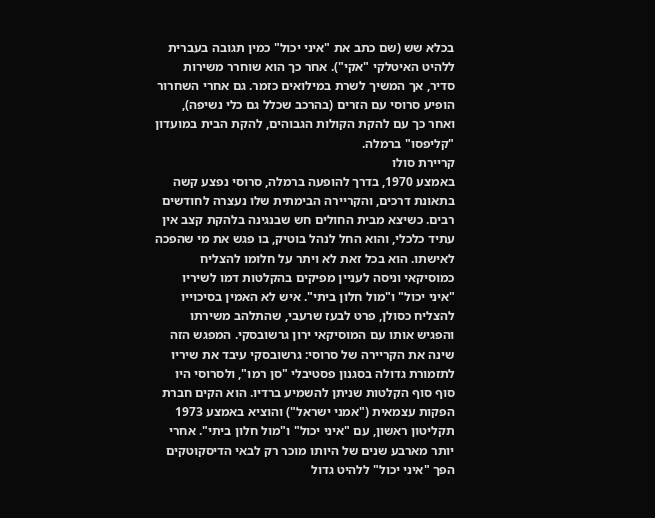בכלא שש (שם כתב את "איני יכול" כמין תגובה בעברית ללהיט האיטלקי "אקי"). אחר כך הוא שוחרר משירות סדיר, אך המשיך לשרת במילואים כזמר. גם אחרי השחרור הופיע סרוסי עם הזרים (בהרכב שכלל גם כלי נשיפה), ואחר כך עם להקת הקולות הגבוהים, להקת הבית במועדון "קליפסו" ברמלה.
קריירת סולו
באמצע 1970, בדרך להופעה ברמלה, סרוסי נפצע קשה בתאונת דרכים, והקריירה הבימתית שלו נעצרה לחודשים רבים. כשיצא מבית החולים חש שבנגינה בלהקת קצב אין עתיד כלכלי, והוא החל לנהל בוטיק, בו פגש את מי שהפכה לאישתו. הוא בכל זאת לא ויתר על חלומו להצליח כמוסיקאי וניסה לעניין מפיקים בהקלטות דמו לשיריו "איני יכול" ו"מול חלון ביתי". איש לא האמין בסיכוייו להצליח כסולן, פרט לבעז שרעבי, שהתלהב משירתו והפגיש אותו עם המוסיקאי ירון גרשובסקי. המפגש הזה שינה את הקריירה של סרוסי: גרשובסקי עיבד את שיריו לתזמורת גדולה בסגנון פסטיבלי "סן רמו", ולסרוסי היו סוף סוף הקלטות שניתן להשמיע ברדיו. הוא הקים חברת הפקות עצמאית ("אמני ישראל") והוציא באמצע 1973 תקליטון ראשון, עם "איני יכול" ו"מול חלון ביתי". אחרי יותר מארבע שנים של היותו מוכר רק לבאי הדיסקוטקים הפך "איני יכול" ללהיט גדול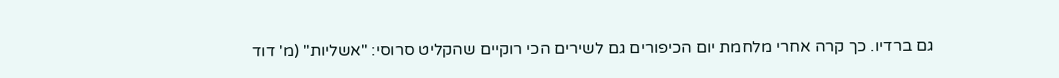גם ברדיו. כך קרה אחרי מלחמת יום הכיפורים גם לשירים הכי רוקיים שהקליט סרוסי: "אשליות" (מ' דוד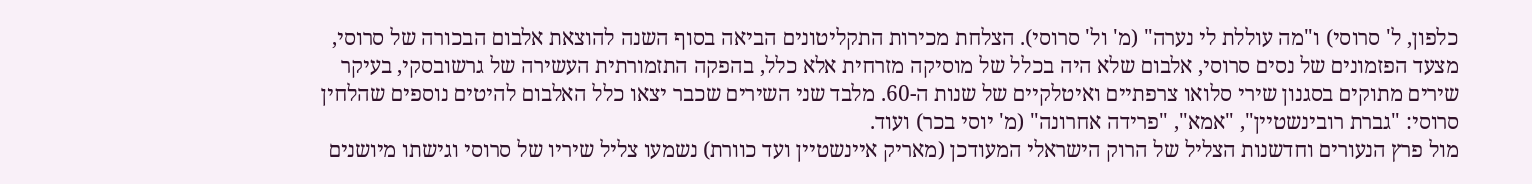כלפון, ל' סרוסי) ו"מה עוללת לי נערה" (מ' ול' סרוסי). הצלחת מכירות התקליטונים הביאה בסוף השנה להוצאת אלבום הבכורה של סרוסי, מצעד הפזמונים של נסים סרוסי, אלבום שלא היה בכלל של מוסיקה מזרחית אלא כלל, בהפקה התזמורתית העשירה של גרשובסקי, בעיקר שירים מתוקים בסגנון שירי סלואו צרפתיים ואיטלקיים של שנות ה-60. מלבד שני השירים שכבר יצאו כלל האלבום להיטים נוספים שהלחין סרוסי: "גברת רובינשטיין", "אמא", "פרידה אחרונה" (מ' יוסי בכר) ועוד.
מול פרץ הנעורים וחדשנות הצליל של הרוק הישראלי המעודכן (מאריק איינשטיין ועד כוורת) נשמעו צליל שיריו של סרוסי וגישתו מיושנים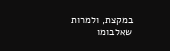במקצת, ולמרות שאלבומו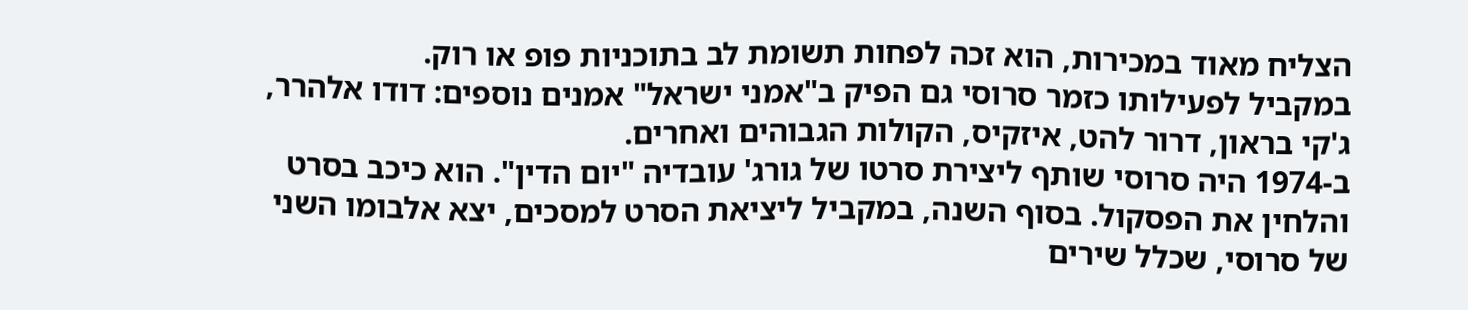הצליח מאוד במכירות, הוא זכה לפחות תשומת לב בתוכניות פופ או רוק.
במקביל לפעילותו כזמר סרוסי גם הפיק ב"אמני ישראל" אמנים נוספים: דודו אלהרר, ג'קי בראון, דרור להט, איזקיס, הקולות הגבוהים ואחרים.
ב-1974 היה סרוסי שותף ליצירת סרטו של גורג' עובדיה "יום הדין". הוא כיכב בסרט והלחין את הפסקול. בסוף השנה, במקביל ליציאת הסרט למסכים, יצא אלבומו השני של סרוסי, שכלל שירים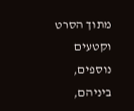מתוך הסרט וקטעים נוספים, ביניהם,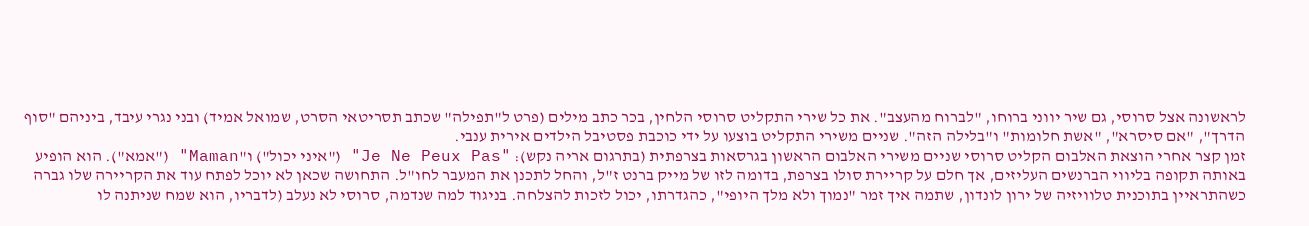לראשונה אצל סרוסי, גם שיר יווני ברוחו, "לברוח מהעצב". את כל שירי התקליט סרוסי הלחין, בכר כתב מילים (פרט ל"תפילה" שכתב תסריטאי הסרט, שמואל אמיד) ובני נגרי עיבד, ביניהם "סוף הדרך", "אם סיסרא", "אשת חלומות" ו"בלילה הזה". שניים משירי התקליט בוצעו על ידי כוכבת פסטיבל הילדים אירית ענבי.
זמן קצר אחרי הוצאת האלבום הקליט סרוסי שניים משירי האלבום הראשון בגרסאות בצרפתית (בתרגום אריה נקש): "Je Ne Peux Pas" ("איני יכול") ו"Maman" ("אמא"). הוא הופיע באותה תקופה בליווי הברנשים העליזים, אך חלם על קריירת סולו בצרפת, בדומה לזו של מייק ברנט ז"ל, והחל לתכנן את המעבר לחו"ל. התחושה שכאן לא יוכל לפתח עוד את הקריירה שלו גברה כשהתראיין בתוכנית טלוויזיה של ירון לונדון, שתמה איך זמר "נמוך ולא מלך היופי", כהגדרתו, יכול לזכות להצלחה. בניגוד למה שנדמה, סרוסי לא נעלב (לדבריו, הוא שמח שניתנה לו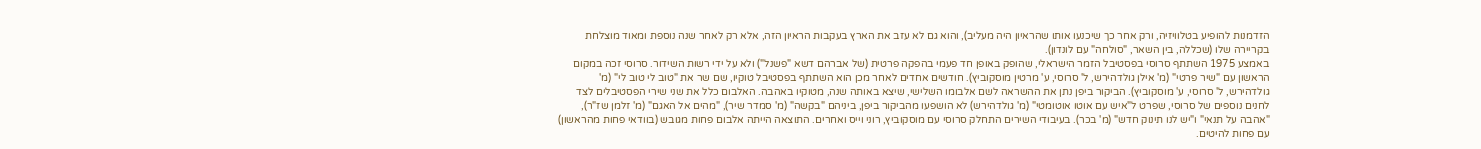הזדמנות להופיע בטלוויזיה, ורק אחר כך שיכנעו אותו שהראיון היה מעליב), והוא גם לא עזב את הארץ בעקבות הראיון הזה, אלא רק לאחר שנה נוספת ומאוד מוצלחת בקריירה שלו (שכללה, בין השאר, "סולחה" עם לונדון).
באמצע 1975 השתתף סרוסי בפסטיבל הזמר הישראלי, שהופק באופן חד פעמי בהפקה פרטית (של אברהם דשא "פשנל") ולא על ידי רשות השידור. סרוסי זכה במקום הראשון עם "שיר פרטי" (מ' אילן גולדהירש, ל' סרוסי, ע' מרטין מוסקוביץ). חודשים אחדים לאחר מכן הוא השתתף בפסטיבל טוקיו, שם שר את "טוב לי טוב לי" (מ' גולדהירש, ל' סרוסי, ע' מוסקוביץ). הביקור ביפן נתן את ההשראה לשם אלבומו השלישי, שיצא באותה שנה, מטוקיו באהבה. האלבום כלל את שני שירי הפסטיבלים לצד לחנים נוספים של סרוסי, שפרט ל"איש עם אוטו אוטומטי" (מ' גולדהירש) לא הושפעו מהביקור ביפן, ביניהם "בקשה" (מ' סמדר שיר), "מהים אל האגם" (מ' זלמן שז"ר), "אהבה על תנאי" ו"יש לנו תינוק חדש" (מ' בכר). בעיבודי השירים התחלק סרוסי עם מוסקוביץ, רוני וייס ואחרים. התוצאה הייתה אלבום פחות מגובש (בוודאי פחות מהראשון) עם פחות להיטים.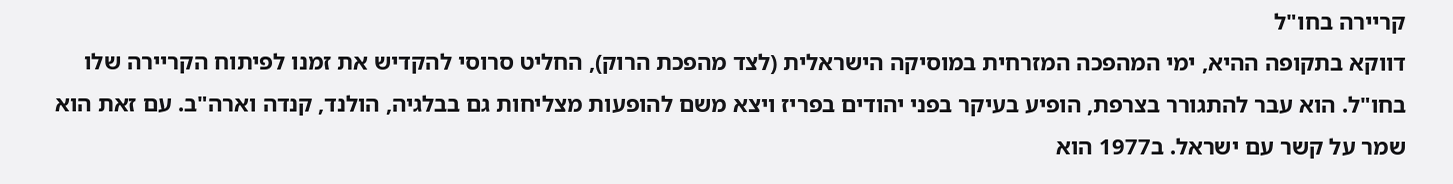קריירה בחו"ל
דווקא בתקופה ההיא, ימי המהפכה המזרחית במוסיקה הישראלית (לצד מהפכת הרוק), החליט סרוסי להקדיש את זמנו לפיתוח הקריירה שלו בחו"ל. הוא עבר להתגורר בצרפת, הופיע בעיקר בפני יהודים בפריז ויצא משם להופעות מצליחות גם בבלגיה, הולנד, קנדה וארה"ב. עם זאת הוא שמר על קשר עם ישראל. ב1977 הוא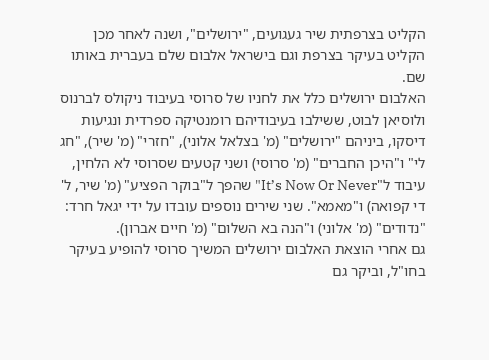הקליט בצרפתית שיר געגועים, "ירושלים", ושנה לאחר מכן הקליט בעיקר בצרפת וגם בישראל אלבום שלם בעברית באותו שם.
האלבום ירושלים כלל את לחניו של סרוסי בעיבוד ניקולס לברנוס ולוסיאן לבוט, ששילבו בעיבודיהם רומנטיקה ספרדית ונגיעות דיסקו, ביניהם "ירושלים" (מ' בצלאל אלוני), "חזרי" (מ' שיר), "חג לי" ו"היכן החברים" (מ' סרוסי) ושני קטעים שסרוסי לא הלחין, עיבוד ל"It’s Now Or Never" שהפך ל"בוקר הפציע" (מ' שיר, ל' די קפואה) ו"מאמא". שני שירים נוספים עובדו על ידי יגאל חרד: "נדודים" (מ' אלוני) ו"הנה בא השלום" (מ' חיים אברון).
גם אחרי הוצאת האלבום ירושלים המשיך סרוסי להופיע בעיקר בחו"ל, וביקר גם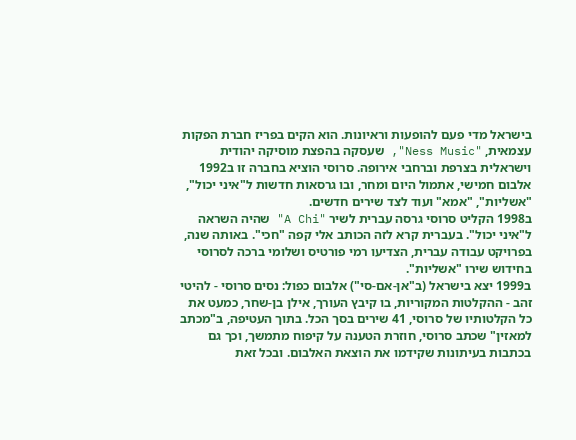בישראל מדי פעם להופעות וראיונות. הוא הקים בפריז חברת הפקות עצמאית, "Ness Music", שעסקה בהפצת מוסיקה יהודית וישראלית בצרפת וברחבי אירופה. סרוסי הוציא בחברה זו ב1992 אלבום חמישי, אתמול היום ומחר, ובו גרסאות חדשות ל"איני יכול", "אשליות", "אמא" ועוד לצד שירים חדשים.
ב1998 הקליט סרוסי גרסה עברית לשיר "A Chi" שהיה השראה ל"איני יכול". בעברית קרא לזה הכותב אלי קפה "חכי". באותה שנה, בפרויקט עבודה עברית, הצדיעו רמי פורטיס ושלומי ברכה לסרוסי בחידוש שירו "אשליות".
ב1999 יצא בישראל (ב"אן-אם-סי") אלבום כפול: נסים סרוסי - להיטי זהב - ההקלטות המקוריות, בו קיבץ העורך, אילן בן-שחר, כמעט את כל הקלטותיו של סרוסי, 41 שירים בסך הכל. בתוך העטיפה, ב"מכתב למאזין" שכתב סרוסי, חוזרת הטענה על קיפוח מתמשך, וכך גם בכתבות בעיתונות שקידמו את הוצאת האלבום. ובכל זאת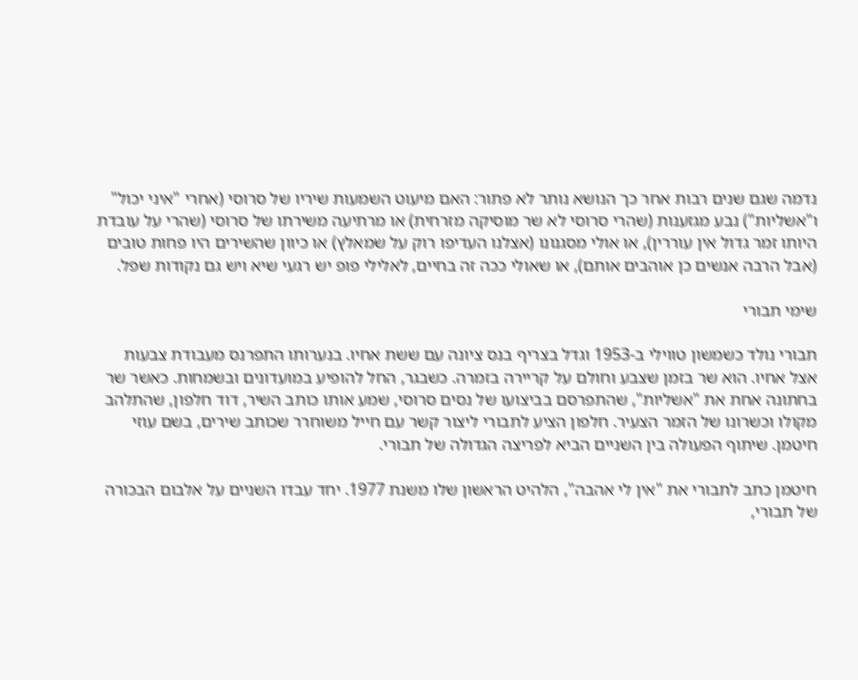נדמה שגם שנים רבות אחר כך הנושא נותר לא פתור: האם מיעוט השמעות שיריו של סרוסי (אחרי "איני יכול" ו"אשליות") נבע מגזענות (שהרי סרוסי לא שר מוסיקה מזרחית) או מרתיעה משירתו של סרוסי (שהרי על עובדת היותו זמר גדול אין עוררין), או אולי מסגנונו (אצלנו העדיפו רוק על שמאלץ) או כיוון שהשירים היו פחות טובים (אבל הרבה אנשים כן אוהבים אותם), או שאולי ככה זה בחיים, לאלילי פופ יש רגעי שיא ויש גם נקודות שפל.

שימי תבורי

תבורי נולד כשמשון טווילי ב-1953 וגדל בצריף בנס ציונה עם ששת אחיו. בנערותו התפרנס מעבודת צבעות אצל אחיו. הוא שר בזמן שצבע וחולם על קריירה בזמרה. כשבגר, החל להופיע במועדונים ובשמחות. כאשר שר בחתונה אחת את "אשליות", שהתפרסם בביצועו של נסים סרוסי, שמע אותו כותב השיר, דוד חלפון, שהתלהב מקולו וכשרונו של הזמר הצעיר. חלפון הציע לתבורי ליצור קשר עם חייל משוחרר שכותב שירים, בשם עוזי חיטמן. שיתוף הפעולה בין השניים הביא לפריצה הגדולה של תבורי.

חיטמן כתב לתבורי את "אין לי אהבה", הלהיט הראשון שלו משנת 1977. יחד עבדו השניים על אלבום הבכורה של תבורי,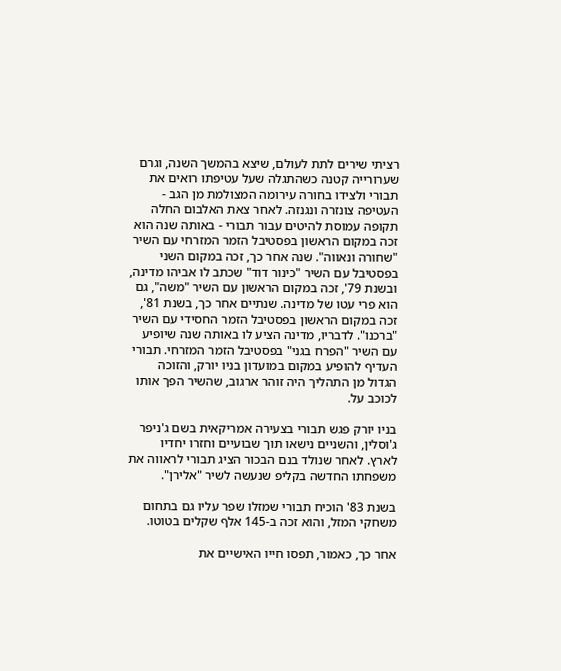רציתי שירים לתת לעולם, שיצא בהמשך השנה, וגרם שערורייה קטנה כשהתגלה שעל עטיפתו רואים את תבורי ולצידו בחורה עירומה המצולמת מן הגב - העטיפה צונזרה ונגנזה. לאחר צאת האלבום החלה תקופה עמוסת להיטים עבור תבורי - באותה שנה הוא זכה במקום הראשון בפסטיבל הזמר המזרחי עם השיר "שחורה ונאווה". שנה אחר כך, זכה במקום השני בפסטיבל עם השיר "כינור דוד" שכתב לו אביהו מדינה, ובשנת 79', זכה במקום הראשון עם השיר "משה", גם הוא פרי עטו של מדינה. שנתיים אחר כך, בשנת 81', זכה במקום הראשון בפסטיבל הזמר החסידי עם השיר "ברכנו". לדבריו, מדינה הציע לו באותה שנה שיופיע עם השיר "הפרח בגני" בפסטיבל הזמר המזרחי. תבורי העדיף להופיע במקום במועדון בניו יורק, והזוכה הגדול מן התהליך היה זוהר ארגוב, שהשיר הפך אותו לכוכב על.

בניו יורק פגש תבורי בצעירה אמריקאית בשם ג'ניפר ג'וסלין, והשניים נישאו תוך שבועיים וחזרו יחדיו לארץ. לאחר שנולד בנם הבכור הציג תבורי לראווה את משפחתו החדשה בקליפ שנעשה לשיר "אלירן".

בשנת 83' הוכיח תבורי שמזלו שפר עליו גם בתחום משחקי המזל, והוא זכה ב-145 אלף שקלים בטוטו.

אחר כך, כאמור, תפסו חייו האישיים את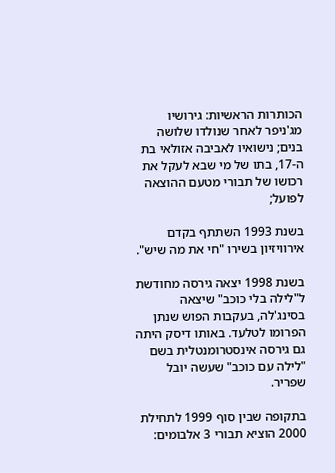הכותרות הראשיות: גירושיו מג'ניפר לאחר שנולדו שלושה בנים; נישואיו לאביבה אזולאי בת ה-17, בתו של מי שבא לעקל את רכושו של תבורי מטעם ההוצאה לפועל;

בשנת 1993 השתתף בקדם אירוויזיון בשירו "חי את מה שיש".

בשנת 1998 יצאה גירסה מחודשת ל"לילה בלי כוכב" שיצאה בסינג'לה, בעקבות הפוש שנתן הפרומו לטלעד. באותו דיסק היתה גם גירסה אינסטרומנטלית בשם "לילה עם כוכב" שעשה יובל שפריר.

בתקופה שבין סוף 1999 לתחילת 2000 הוציא תבורי 3 אלבומים: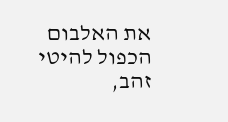את האלבום הכפול להיטי זהב,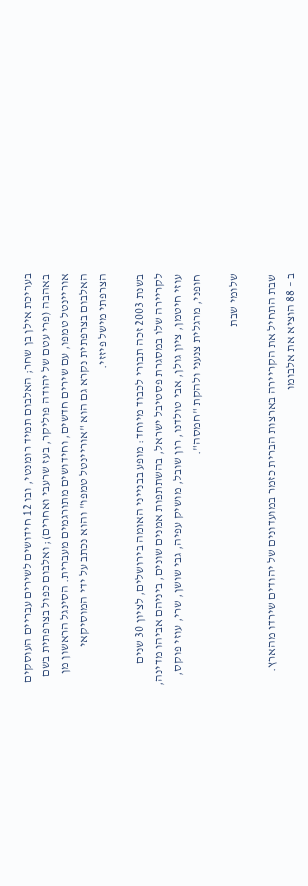בעריכת אילן בן שחר; האלבום תמיד רומנטי, ובו 12 חידושים לשירים עבריים העוסקים באהבה (פרי עטם של יהודה פוליקר, בעז שרעבי ואחרים); ואלבום כפול בצרפתית בשם אוריינטל טמפו, עם שירים חדשים, וחידושים מתורגמים מעברית. הסינגל הראשון מן האלבום בצרפתית נקרא גם הוא "אוריינטל טמפו" והוא נכתב על ידי המוסיקאי הצרפתי מישל פיזזי.

בשנת 2003 זכה תבורי לכבוד מיוחד: מופע בבנייני האומה בירושלים, לציון 30 שנים לקריירה שלו במסגרת פסטיבל ישראל, בהשתתפות אמנים שונים, ביניהם אביהו מדינה, עוזי חיטמן, ציון גולן, אבי טולדנו, רון שובל, מושיק עפיה, גבי שושן, שרי, עוזי פוקס, חופני, מרגלית צנעני ולהקת "חמסה".

שלומי שבת

שבת התחיל את הקריירה בארצות הברית כזמר במועדונים של יהודים שירדו מהארץ.
ב – 88 הוציא את אלבומו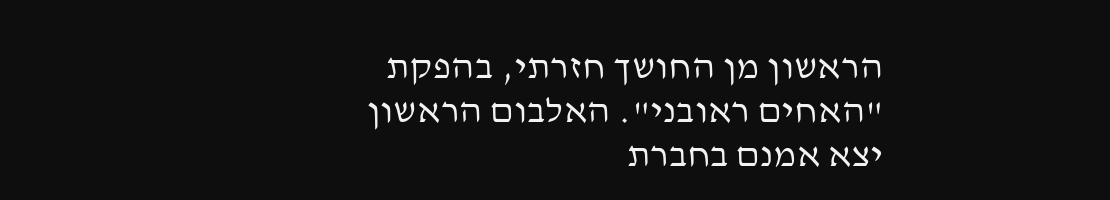הראשון מן החושך חזרתי, בהפקת "האחים ראובני". האלבום הראשון יצא אמנם בחברת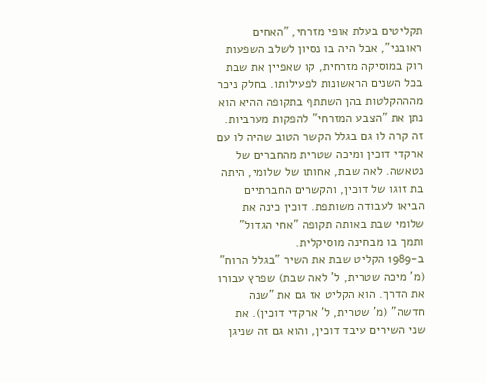תקליטים בעלת אופי מזרחי, "האחים ראובני", אבל היה בו נסיון לשלב השפעות רוק במוסיקה מזרחית, קו שאפיין את שבת בכל השנים הראשונות לפעילותו. בחלק ניכר מהההקלטות בהן השתתף בתקופה ההיא הוא נתן את "הצבע המזרחי" להפקות מערביות. זה קרה לו גם בגלל הקשר הטוב שהיה לו עם ארקדי דוכין ומיכה שטרית מהחברים של נטאשה. לאה שבת, אחותו של שלומי, היתה בת זוגו של דוכין, והקשרים החברתיים הביאו לעבודה משותפת. דוכין כינה את שלומי שבת באותה תקופה "אחי הגדול" ותמך בו מבחינה מוסיקלית.
ב-1989 הקליט שבת את השיר "בגלל הרוח" (מ' מיכה שטרית, ל' לאה שבת) שפרץ עבורו את הדרך. הוא הקליט אז גם את "שנה חדשה" (מ' שטרית, ל' ארקדי דוכין). את שני השירים עיבד דוכין, והוא גם זה שניגן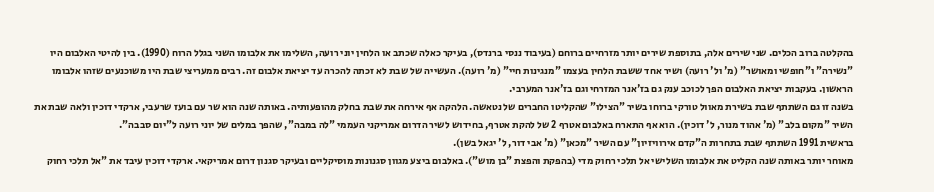בהקלטה ברוב הכלים. שני שירים אלה, בתוספת שירים יותר מזרחיים ברוחם (בעיבוד ננסי ברנדס), בעיקר כאלה שכתב או הלחין יוני רועה, השלימו את אלבומו השני בגלל הרוח (1990). בין להיטי האלבום היו "נשירה" ו"חופשי ומאושר" (מ' ול' רועה) ושיר אחד ששבת הלחין בעצמו "מנגינות חיי" (מ' רועה). העשייה של שבת לא זכתה להכרה עד יציאת אלבום זה. רבים ממעריצי שבת היו משוכנעים שזהו אלבומו הראשון. בעקבות יציאת האלבום הפך לכוכב ענק גם בז'אנר המזרחי וגם בז'אנר המערבי.
בשנה זו גם השתתף שבת בשירת מאוול טורקי ברוחו בשיר "הצילו" שהקליטו החברים של נטאשה. הלהקה אף אירחה את שבת בחלק מהופעותיה. באותה שנה הוא שר עם בועז שרעבי, ארקדי דוכין ולאה שבת את השיר "מקום בלב" (מ' אהוד מנור, ל' דוכין). הוא אף התארח באלבום אטרף 2 של להקת אטרף, בחידוש לשיר הדרום אמריקני העממי "לה במבה", שהפך במלים של יוני רועה ל"יום סבבה".
בראשית 1991 השתתף שבת בתחרות ה"קדם אירוויזיון" עם השיר "מכאן" (מ' אבי דור, ל' יגאל בשן).
מאוחר יותר באותה שנה הקליט את אלבומו השלישי אל תלכי רחוק מדי (בהפקת והפצת "בן מוש"). באלבום ביצע מגוון סגנונות מוסיקליים ובעיקר סגנון דרום אמריקאי. ארקדי דוכין עיבד את "אל תלכי רחוק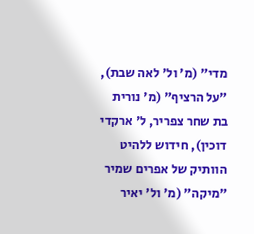מדי" (מ' ול' לאה שבת), "על הרציף" (מ' נורית בת שחר צפריר, ל' ארקדי דוכין), חידוש ללהיט הוותיק של אפרים שמיר "מיקה" (מ' ול' יאיר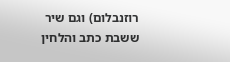רוזנבלום) וגם שיר ששבת כתב והלחין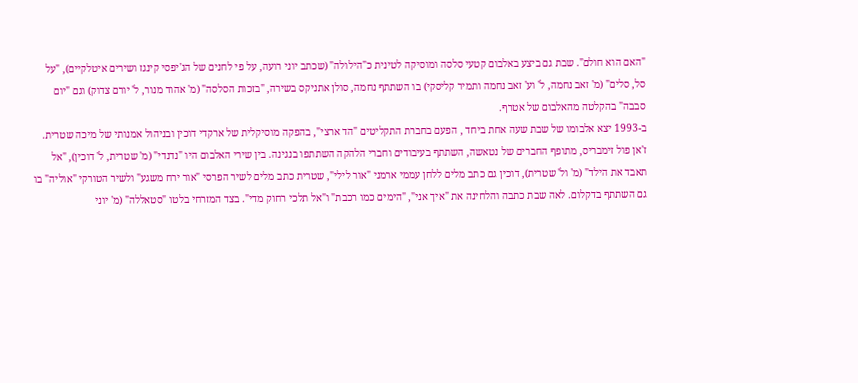"האם הוא חולם". שבת גם ביצע באלבום קטעי סלסה ומוסיקה לטינית כ"הילולה" (שכתב יוני רועה, על פי לחנים של הג'יפסי קינגז ושירים איטלקיים), "על סל, סלים" (מ' זאב נחמה, ל' וע' זאב נחמה ותמיר קליסקי) בו השתתף נחמה, סולן אתניקס בשירה, "בזכות הסלסה" (מ' אהוד מנור, ל' יורם צדוק) וגם "יום סבבה" בהקלטה מהאלבום של אטרף.
ב-1993 יצא אלבומו של שבת שעה אחת ביחד , הפעם בחברת התקליטים "הד ארצי", בהפקה מוסיקלית של ארקדי דוכין ובניהול אמנותי של מיכה שטרית. ז'אן פול זימבריס, מתופף החברים של נטאשה, השתתף בעיבודים וחברי הלהקה השתתפו בנגינה. בין שירי האלבום היו "נדנדי" (מ' שטרית, ל' דוכין), "אל תאבד את הילד" (מ' ול' שטרית), דוכין גם כתב מלים ללחן עממי ארמני "אור לילי", שטרית כתב מלים לשיר הפרסי "אור ירח משגע" ולשיר הטורקי "אוליה" בו גם השתתף בדקלום. לאה שבת כתבה והלחינה את "איך אני", "הימים כמו רכבת" ו"אל תלכי רחוק מדי". בצד המזרחי בלטו "סטאללה" (מ' יוני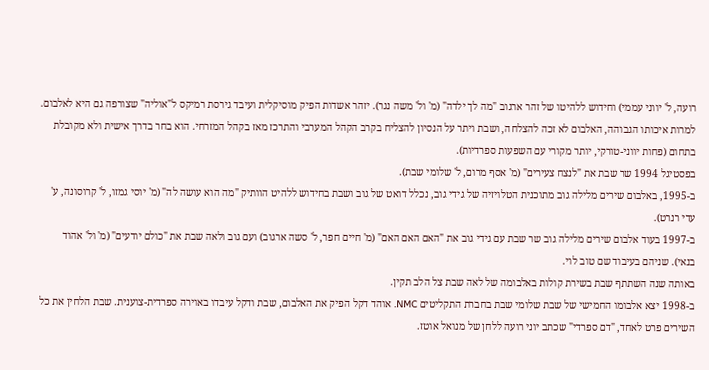רועה, ל' יווני עממי) וחידוש ללהיטו של זהר ארגוב "מה לך ילדה" (מ' ול' משה נגר). יזהר אשדות הפיק מוסיקלית ועיבד גירסת רמיקס ל"אוליה" שצורפה גם היא לאלבום. למרות איכותו הגבוהה, האלבום לא זכה להצלחה, ושבת ויתר על הנסיון להצליח בקרב הקהל המערבי והתרכז מאז בקהל המזרחי. הוא בחר בדרך אישית ולא מקובלת בתחום (פחות יווני-טורקי, יותר מקורי עם השפעות ספרדיות).
בפסטיגל 1994 שר שבת את "לנצח צעירים" (מ' אסף מרום, ל' שלומי שבת).
ב-1995, באלבום שירים מלילה גוב מתוכנית הטלויזיה של גידי גוב, נכלל דואט של גוב ושבת בחידוש ללהיט הוותיק "מה הוא עושה לה" (מ' יוסי גמזו, ל' קרוסונה, ע' עדי רנרט).
ב-1997 בעוד אלבום שירים מלילה גוב שר שבת עם גידי גוב את "האם האם האם" (מ' חיים חפר, ל' סשה ארגוב) ועם גוב ולאה שבת את "כולם יודעים" (מ' ול' אהוד בנאי). שניהם בעיבוד שם טוב לוי.
באותה שנה השתתף שבת בשירת קולות באלבומה של לאה שבת צל הלב תקין.
ב-1998 יצא אלבומו החמישי של שבת שלומי שבת בחברת התקליטים NMC. אוהד דקל הפיק את האלבום, שבת ודקל עיבדו באוירה ספרדית-צוענית. שבת הלחין את כל השירים פרט לאחד, "דם ספרדי" שכתב יוני רועה ללחן של מנואל אוטז.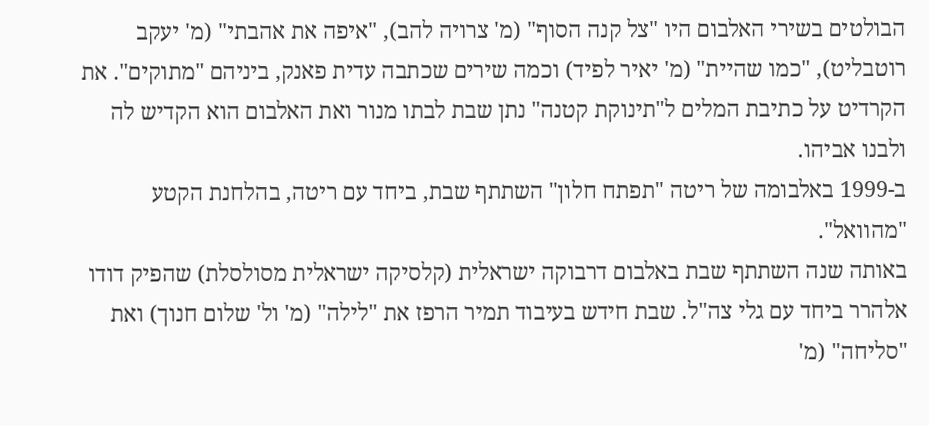הבולטים בשירי האלבום היו "צל קנה הסוף" (מ' צרויה להב), "איפה את אהבתי" (מ' יעקב רוטבליט), "כמו שהיית" (מ' יאיר לפיד) וכמה שירים שכתבה עדית פאנק, ביניהם "מתוקים". את הקרדיט על כתיבת המלים ל"תינוקת קטנה" נתן שבת לבתו מנור ואת האלבום הוא הקדיש לה ולבנו אביהו.
ב-1999 באלבומה של ריטה "תפתח חלון" השתתף שבת, ביחד עם ריטה, בהלחנת הקטע "מהוואל".
באותה שנה השתתף שבת באלבום דרבוקה ישראלית (קלסיקה ישראלית מסולסלת) שהפיק דודו אלהרר ביחד עם גלי צה"ל. שבת חידש בעיבוד תמיר הרפז את "לילה" (מ' ול' שלום חנוך) ואת "סליחה" (מ'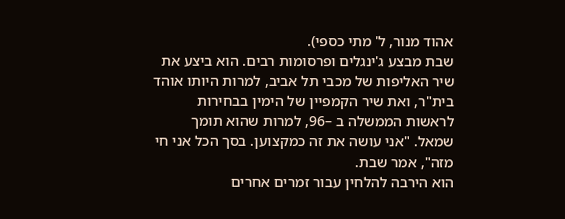אהוד מנור, ל' מתי כספי).
שבת מבצע ג'ינגלים ופרסומות רבים. הוא ביצע את שיר האליפות של מכבי תל אביב, למרות היותו אוהד בית"ר, ואת שיר הקמפיין של הימין בבחירות לראשות הממשלה ב –96, למרות שהוא תומך שמאל. "אני עושה את זה כמקצוען. בסך הכל אני חי מזה", אמר שבת.
הוא הירבה להלחין עבור זמרים אחרים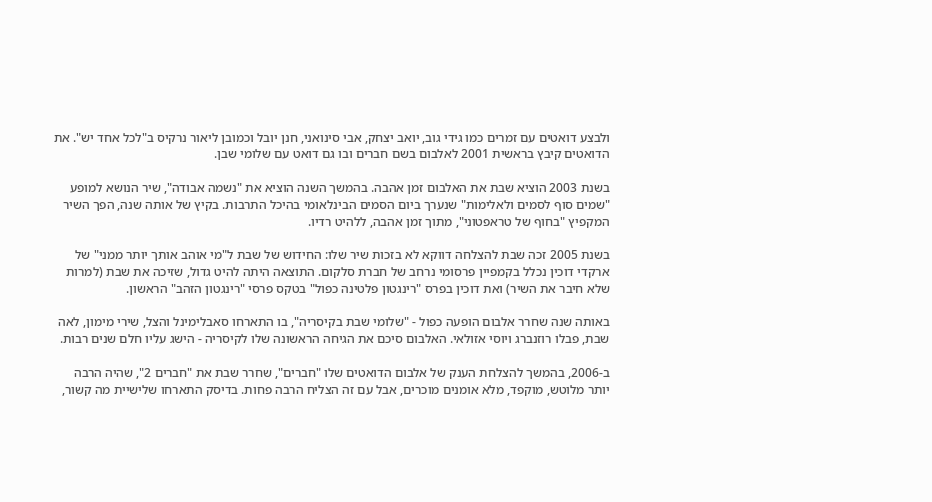ולבצע דואטים עם זמרים כמו גידי גוב, יואב יצחק, אבי סינואני, חנן יובל וכמובן ליאור נרקיס ב"לכל אחד יש". את הדואטים קיבץ בראשית 2001 לאלבום בשם חברים ובו גם דואט עם שלומי שבן.

בשנת 2003 הוציא שבת את האלבום זמן אהבה. בהמשך השנה הוציא את "נשמה אבודה", שיר הנושא למופע "שמים סוף לסמים ולאלימות" שנערך ביום הסמים הבינלאומי בהיכל התרבות. בקיץ של אותה שנה, הפך השיר המקפיץ "בחוף של טראפטוני", מתוך זמן אהבה, ללהיט רדיו.

בשנת 2005 זכה שבת להצלחה דווקא לא בזכות שיר שלו: החידוש של שבת ל"מי אוהב אותך יותר ממני" של ארקדי דוכין נכלל בקמפיין פרסומי נרחב של חברת סלקום. התוצאה היתה להיט גדול, שזיכה את שבת (למרות שלא חיבר את השיר) ואת דוכין בפרס "רינגטון פלטינה כפול" בטקס פרסי "רינגטון הזהב" הראשון.

באותה שנה שחרר אלבום הופעה כפול - "שלומי שבת בקיסריה", בו התארחו סאבלימינל והצל, שירי מימון, לאה שבת, פבלו רוזנברג ויוסי אזולאי. האלבום סיכם את הגיחה הראשונה שלו לקיסריה - הישג עליו חלם שנים רבות.

ב-2006, בהמשך להצלחת הענק של אלבום הדואטים שלו "חברים", שחרר שבת את "חברים 2", שהיה הרבה יותר מלוטש, מוקפד, מלא אומנים מוכרים, אבל עם זה הצליח הרבה פחות. בדיסק התארחו שלישיית מה קשור,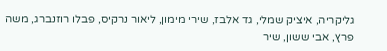גליקריה, איציק שמלי, גד אלבז, שירי מימון, ליאור נרקיס, פבלו רוזנברג, משה פרץ, אבי ששון, שיר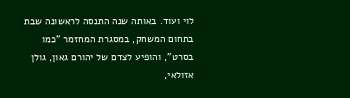לוי ועוד. באותה שנה התנסה לראשונה שבת בתחום המשחק, במסגרת המחזמר "כמו בסרט", והופיע לצדם של יהורם גאון, גולן אזולאי,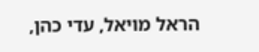הראל מויאל, עדי כהן,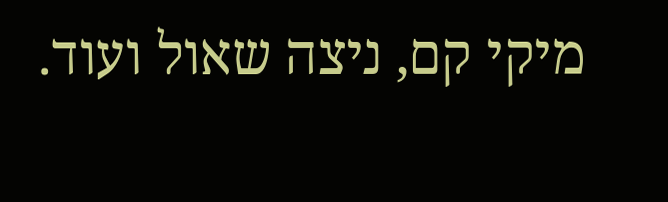מיקי קם, ניצה שאול ועוד.